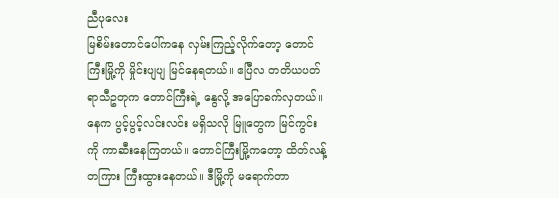ညီပုလေး
မြစိမ်းတောင်ပေါ်ကနေ လှမ်းကြည့်လိုက်တော့ တောင်ကြီးမြို့ကို မှိုင်းပျပျ မြင်နေရတယ်။ ဧပြီလ တတိယပတ် ရာသီဥတုက တောင်ကြီးရဲ့ နွေလို့ အပြောခက်လှတယ်။ နေက ပွင့်ပွင့်လင်းလင်း မရှိသလို မြူတွေက မြင်ကွင်းကို ကာဆီးနေကြတယ်။ တောင်ကြီးမြို့ကတော့ ထိတ်လန့်တကြား ကြီးထွားနေတယ်။ ဒီမြို့ကို မရောက်တာ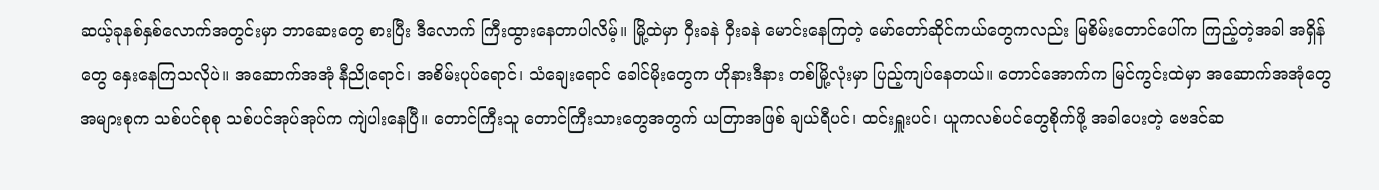ဆယ့်ခုနစ်နှစ်လောက်အတွင်းမှာ ဘာဆေးတွေ စားပြီး ဒီလောက် ကြီးထွားနေတာပါလိမ့်။ မြို့ထဲမှာ ဝှီးခနဲ ဝှီးခနဲ မောင်းနေကြတဲ့ မော်တော်ဆိုင်ကယ်တွေကလည်း မြစိမ်းတောင်ပေါ်က ကြည့်တဲ့အခါ အရှိန်တွေ နှေးနေကြသလိုပဲ။ အဆောက်အအုံ နီညိုရောင်၊ အစိမ်းပုပ်ရောင်၊ သံချေးရောင် ခေါင်မိုးတွေက ဟိုနားဒီနား တစ်မြို့လုံးမှာ ပြည့်ကျပ်နေတယ်။ တောင်အောက်က မြင်ကွင်းထဲမှာ အဆောက်အအုံတွေ အများစုက သစ်ပင်စုစု သစ်ပင်အုပ်အုပ်က ကျဲပါးနေပြီ။ တောင်ကြီးသူ တောင်ကြီးသားတွေအတွက် ယတြာအဖြစ် ချယ်ရီပင်၊ ထင်းရှူးပင်၊ ယူကလစ်ပင်တွေစိုက်ဖို့ အခါပေးတဲ့ ဗေဒင်ဆ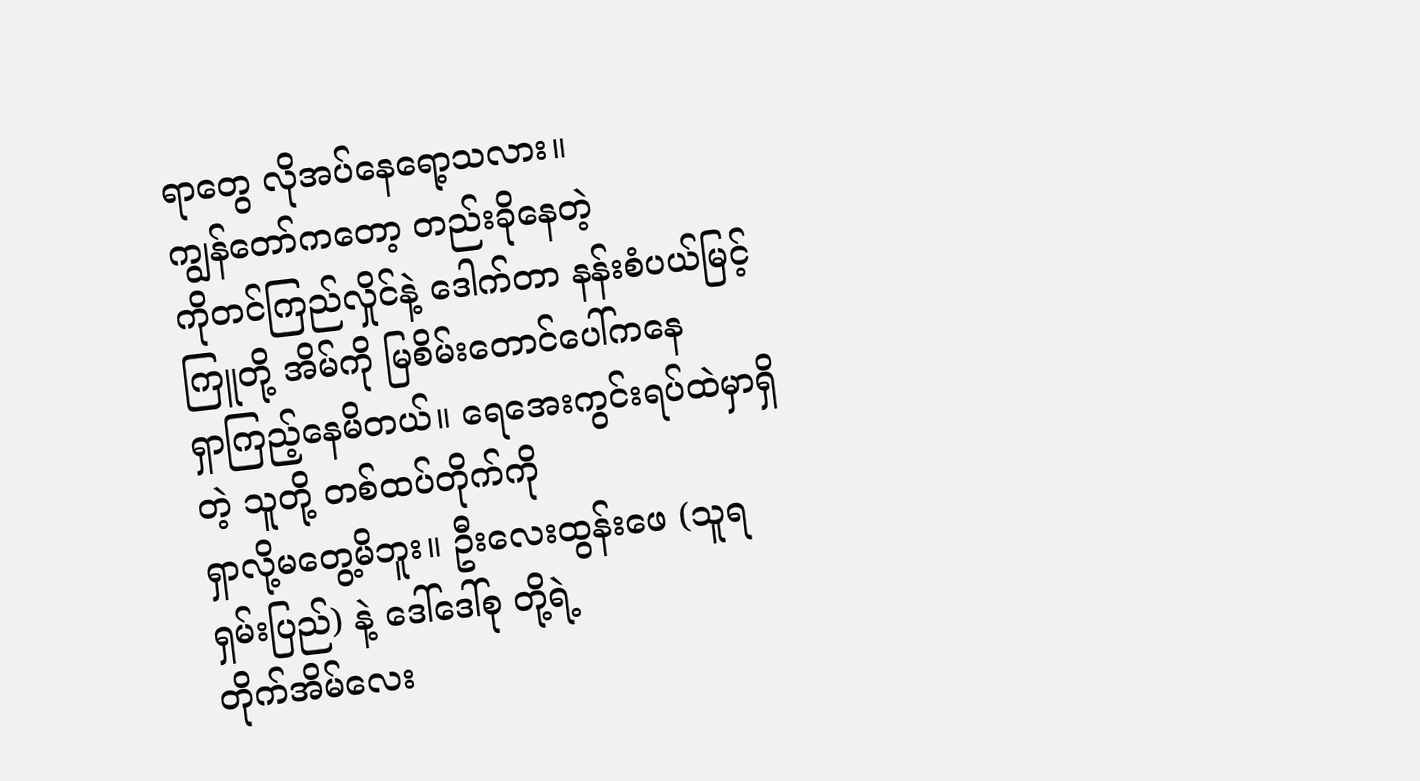ရာတွေ လိုအပ်နေရော့သလား။
ကျွန်တော်ကတော့ တည်းခိုနေတဲ့
ကိုတင်ကြည်လှိုင်နဲ့ ဒေါက်တာ နန်းစံပယ်မြင့်ကြူတို့ အိမ်ကို မြစိမ်းတောင်ပေါ်ကနေ
ရှာကြည့်နေမိတယ်။ ရေအေးကွင်းရပ်ထဲမှာရှိတဲ့ သူတို့ တစ်ထပ်တိုက်ကို
ရှာလို့မတွေ့မိဘူး။ ဦးလေးထွန်းဖေ (သူရရှမ်းပြည်) နဲ့ ဒေါ်ဒေါ်စု တို့ရဲ့
တိုက်အိမ်လေး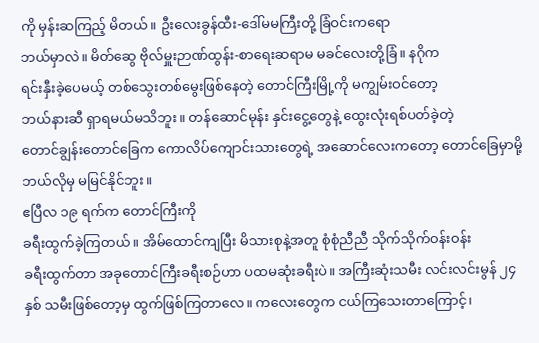ကို မှန်းဆကြည့် မိတယ်။ ဦးလေးခွန်ထီး-ဒေါ်မမကြီးတို့ ခြံဝင်းကရော
ဘယ်မှာလဲ။ မိတ်ဆွေ ဗိုလ်မှူးဉာဏ်ထွန်း-စာရေးဆရာမ မခင်လေးတို့ခြံ။ နဂိုက
ရင်းနှီးခဲ့ပေမယ့် တစ်သွေးတစ်မွေးဖြစ်နေတဲ့ တောင်ကြီးမြို့ကို မကျွမ်းဝင်တော့
ဘယ်နားဆီ ရှာရမယ်မသိဘူး။ တန်ဆောင်မုန်း နှင်းငွေ့တွေနဲ့ ထွေးလုံးရစ်ပတ်ခဲ့တဲ့
တောင်ချွန်းတောင်ခြေက ကောလိပ်ကျောင်းသားတွေရဲ့ အဆောင်လေးကတော့ တောင်ခြေမှာမို့
ဘယ်လိုမှ မမြင်နိုင်ဘူး။
ဧပြီလ ၁၉ ရက်က တောင်ကြီးကို
ခရီးထွက်ခဲ့ကြတယ်။ အိမ်ထောင်ကျပြီး မိသားစုနဲ့အတူ စုံစုံညီညီ သိုက်သိုက်ဝန်းဝန်း
ခရီးထွက်တာ အခုတောင်ကြီးခရီးစဉ်ဟာ ပထမဆုံးခရီးပဲ။ အကြီးဆုံးသမီး လင်းလင်းမွန် ၂၄
နှစ် သမီးဖြစ်တော့မှ ထွက်ဖြစ်ကြတာလေ။ ကလေးတွေက ငယ်ကြသေးတာကြောင့်၊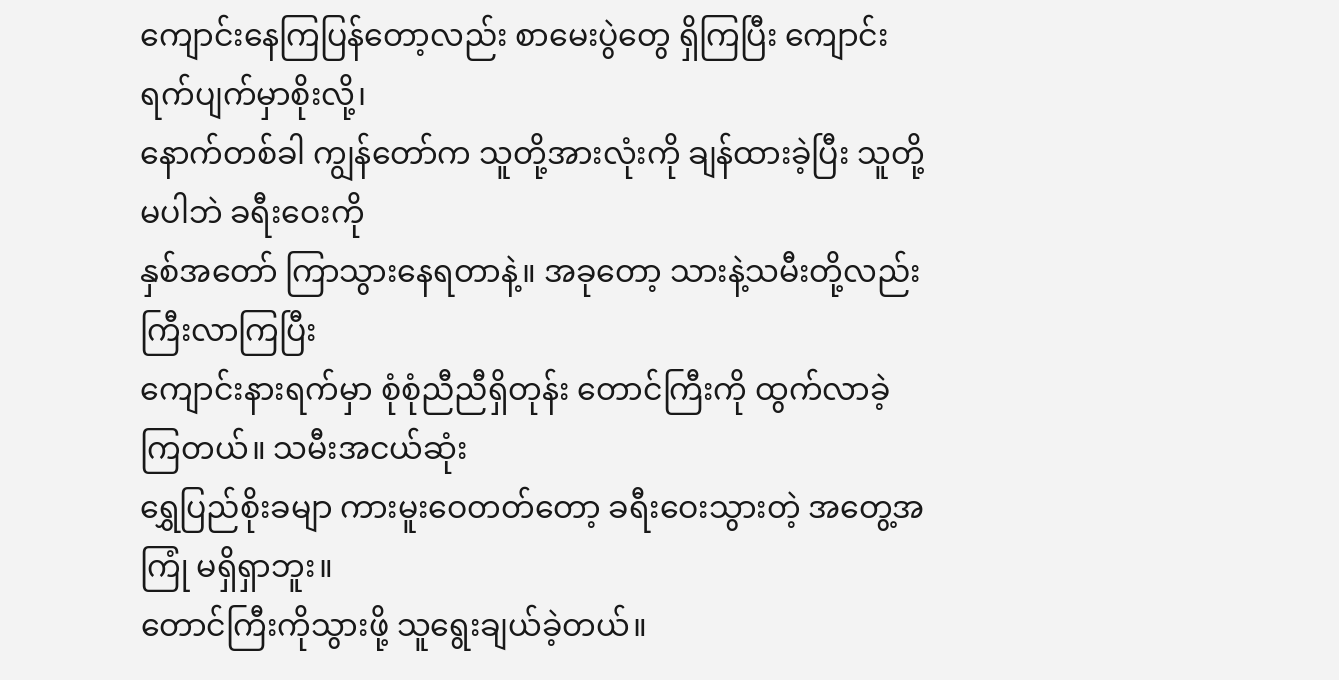ကျောင်းနေကြပြန်တော့လည်း စာမေးပွဲတွေ ရှိကြပြီး ကျောင်းရက်ပျက်မှာစိုးလို့၊
နောက်တစ်ခါ ကျွန်တော်က သူတို့အားလုံးကို ချန်ထားခဲ့ပြီး သူတို့မပါဘဲ ခရီးဝေးကို
နှစ်အတော် ကြာသွားနေရတာနဲ့။ အခုတော့ သားနဲ့သမီးတို့လည်း ကြီးလာကြပြီး
ကျောင်းနားရက်မှာ စုံစုံညီညီရှိတုန်း တောင်ကြီးကို ထွက်လာခဲ့ကြတယ်။ သမီးအငယ်ဆုံး
ရွှေပြည်စိုးခမျာ ကားမူးဝေတတ်တော့ ခရီးဝေးသွားတဲ့ အတွေ့အကြုံ မရှိရှာဘူး။
တောင်ကြီးကိုသွားဖို့ သူရွေးချယ်ခဲ့တယ်။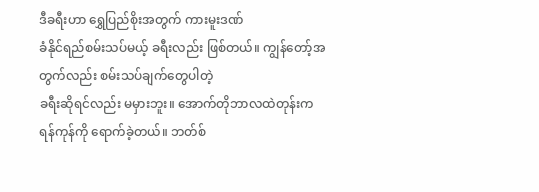ဒီခရီးဟာ ရွှေပြည်စိုးအတွက် ကားမူးဒဏ်
ခံနိုင်ရည်စမ်းသပ်မယ့် ခရီးလည်း ဖြစ်တယ်။ ကျွန်တော့်အတွက်လည်း စမ်းသပ်ချက်တွေပါတဲ့
ခရီးဆိုရင်လည်း မမှားဘူး။ အောက်တိုဘာလထဲတုန်းက
ရန်ကုန်ကို ရောက်ခဲ့တယ်။ ဘတ်စ်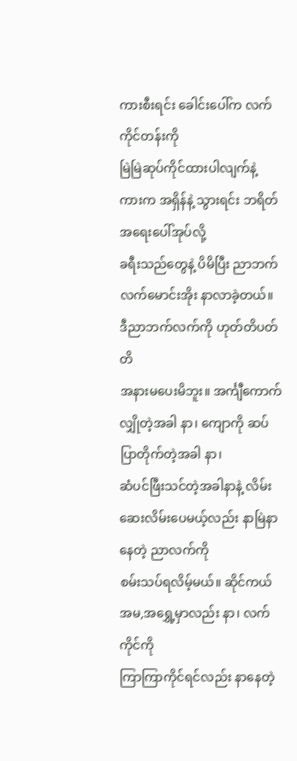ကားစီးရင်း ခေါင်းပေါ်က လက်ကိုင်တန်းကို
မြဲမြဲဆုပ်ကိုင်ထားပါလျက်နဲ့ ကားက အရှိန်နဲ့ သွားရင်း ဘရိတ်အရေးပေါ်အုပ်လို့
ခရီးသည်တွေနဲ့ ပိမိပြီး ညာဘက်လက်မောင်းအိုး နာလာခဲ့တယ်။ ဒီညာဘက်လက်ကို ဟုတ်တိပတ်တိ
အနားမပေးမိဘူး။ အင်္ကျီကောက်လျှိုတဲ့အခါ နာ၊ ကျောကို ဆပ်ပြာတိုက်တဲ့အခါ နာ၊
ဆံပင်ဖြီးသင်တဲ့အခါနာနဲ့ လိမ်းဆေးလိမ်းပေမယ့်လည်း နာမြဲနာ နေတဲ့ ညာလက်ကို
စမ်းသပ်ရလိမ့်မယ်။ ဆိုင်ကယ် အမ,အရွှေ့မှာလည်း နာ၊ လက်ကိုင်ကို
ကြာကြာကိုင်ရင်လည်း နာနေတဲ့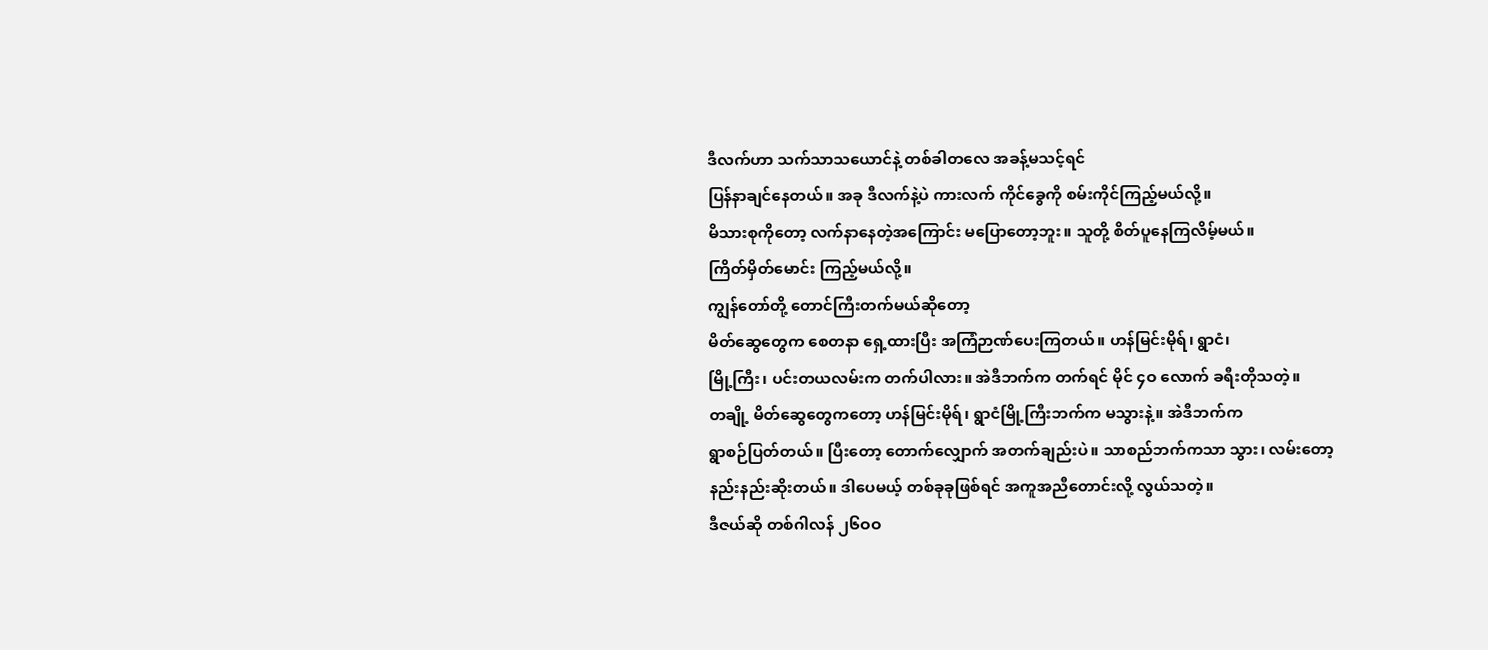ဒီလက်ဟာ သက်သာသယောင်နဲ့ တစ်ခါတလေ အခန့်မသင့်ရင်
ပြန်နာချင်နေတယ်။ အခု ဒီလက်နဲ့ပဲ ကားလက် ကိုင်ခွေကို စမ်းကိုင်ကြည့်မယ်လို့။
မိသားစုကိုတော့ လက်နာနေတဲ့အကြောင်း မပြောတော့ဘူး။ သူတို့ စိတ်ပူနေကြလိမ့်မယ်။
ကြိတ်မှိတ်မောင်း ကြည့်မယ်လို့။
ကျွန်တော်တို့ တောင်ကြီးတက်မယ်ဆိုတော့
မိတ်ဆွေတွေက စေတနာ ရှေ့ထားပြီး အကြံဉာဏ်ပေးကြတယ်။ ဟန်မြင်းမိုရ်၊ ရွာငံ၊
မြို့ကြီး၊ ပင်းတယလမ်းက တက်ပါလား။ အဲဒီဘက်က တက်ရင် မိုင် ၄ဝ လောက် ခရီးတိုသတဲ့။
တချို့ မိတ်ဆွေတွေကတော့ ဟန်မြင်းမိုရ်၊ ရွာငံမြို့ကြီးဘက်က မသွားနဲ့။ အဲဒီဘက်က
ရွာစဉ်ပြတ်တယ်။ ပြီးတော့ တောက်လျှောက် အတက်ချည်းပဲ။ သာစည်ဘက်ကသာ သွား၊ လမ်းတော့
နည်းနည်းဆိုးတယ်။ ဒါပေမယ့် တစ်ခုခုဖြစ်ရင် အကူအညီတောင်းလို့ လွယ်သတဲ့။
ဒီဇယ်ဆို တစ်ဂါလန် ၂၆ဝဝ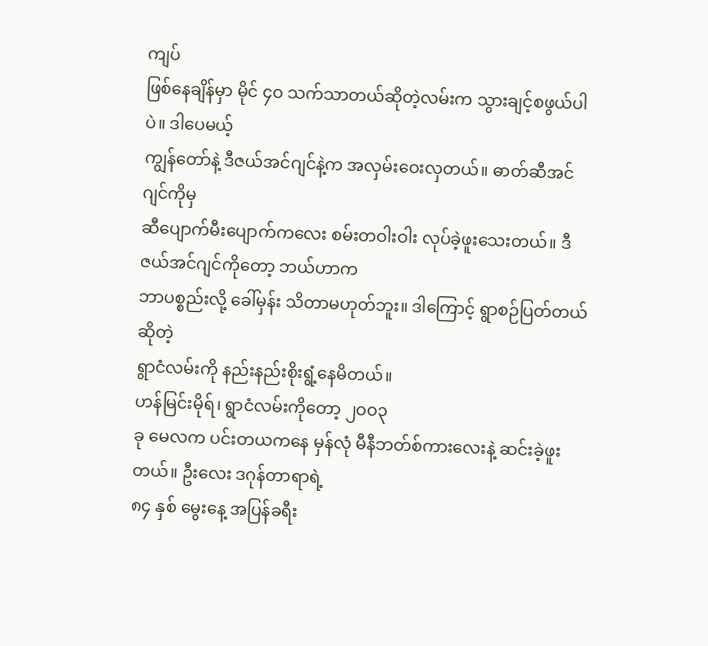ကျပ်
ဖြစ်နေချိန်မှာ မိုင် ၄ဝ သက်သာတယ်ဆိုတဲ့လမ်းက သွားချင့်စဖွယ်ပါပဲ။ ဒါပေမယ့်
ကျွန်တော်နဲ့ ဒီဇယ်အင်ဂျင်နဲ့က အလှမ်းဝေးလှတယ်။ ဓာတ်ဆီအင်ဂျင်ကိုမှ
ဆီပျောက်မီးပျောက်ကလေး စမ်းတဝါးဝါး လုပ်ခဲ့ဖူးသေးတယ်။ ဒီဇယ်အင်ဂျင်ကိုတော့ ဘယ်ဟာက
ဘာပစ္စည်းလို့ ခေါ်မှန်း သိတာမဟုတ်ဘူး။ ဒါကြောင့် ရွာစဉ်ပြတ်တယ်ဆိုတဲ့
ရွာငံလမ်းကို နည်းနည်းစိုးရွံ့နေမိတယ်။
ဟန်မြင်းမိုရ်၊ ရွာငံလမ်းကိုတော့ ၂ဝဝ၃
ခု မေလက ပင်းတယကနေ မှန်လုံ မီနီဘတ်စ်ကားလေးနဲ့ ဆင်းခဲ့ဖူးတယ်။ ဦးလေး ဒဂုန်တာရာရဲ့
၈၄ နှစ် မွေးနေ့ အပြန်ခရီး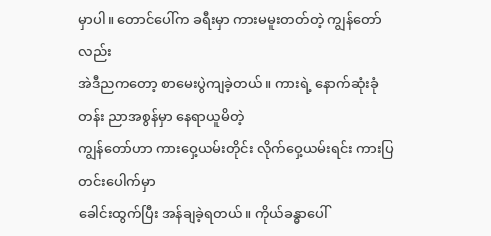မှာပါ။ တောင်ပေါ်က ခရီးမှာ ကားမမူးတတ်တဲ့ ကျွန်တော်လည်း
အဲဒီညကတော့ စာမေးပွဲကျခဲ့တယ်။ ကားရဲ့ နောက်ဆုံးခုံတန်း ညာအစွန်မှာ နေရာယူမိတဲ့
ကျွန်တော်ဟာ ကားဝှေ့ယမ်းတိုင်း လိုက်ဝှေ့ယမ်းရင်း ကားပြတင်းပေါက်မှာ
ခေါင်းထွက်ပြီး အန်ချခဲ့ရတယ်။ ကိုယ်ခန္ဓာပေါ်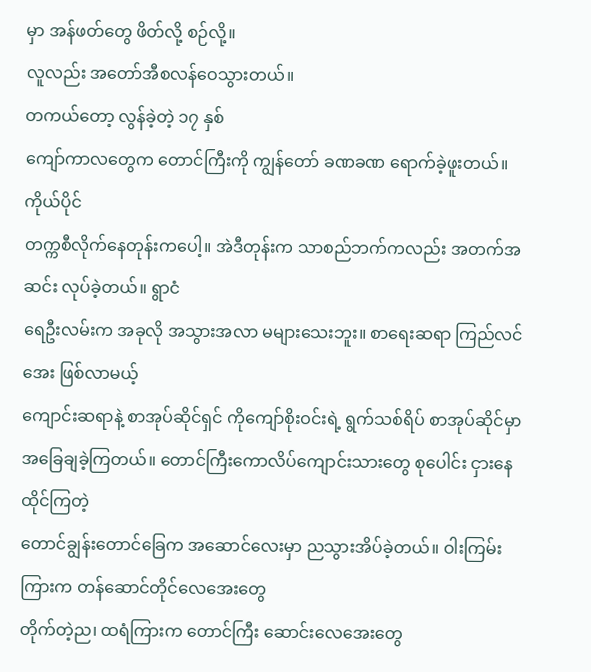မှာ အန်ဖတ်တွေ ဖိတ်လို့ စဉ်လို့။
လူလည်း အတော်အီစလန်ဝေသွားတယ်။
တကယ်တော့ လွန်ခဲ့တဲ့ ၁၇ နှစ်
ကျော်ကာလတွေက တောင်ကြီးကို ကျွန်တော် ခဏခဏ ရောက်ခဲ့ဖူးတယ်။ ကိုယ်ပိုင်
တက္ကစီလိုက်နေတုန်းကပေါ့။ အဲဒီတုန်းက သာစည်ဘက်ကလည်း အတက်အဆင်း လုပ်ခဲ့တယ်။ ရွာငံ
ရေဦးလမ်းက အခုလို အသွားအလာ မများသေးဘူး။ စာရေးဆရာ ကြည်လင်အေး ဖြစ်လာမယ့်
ကျောင်းဆရာနဲ့ စာအုပ်ဆိုင်ရှင် ကိုကျော်စိုးဝင်းရဲ့ ရွက်သစ်ရိပ် စာအုပ်ဆိုင်မှာ
အခြေချခဲ့ကြတယ်။ တောင်ကြီးကောလိပ်ကျောင်းသားတွေ စုပေါင်း ငှားနေထိုင်ကြတဲ့
တောင်ချွန်းတောင်ခြေက အဆောင်လေးမှာ ညသွားအိပ်ခဲ့တယ်။ ဝါးကြမ်းကြားက တန်ဆောင်တိုင်လေအေးတွေ
တိုက်တဲ့ည၊ ထရံကြားက တောင်ကြီး ဆောင်းလေအေးတွေ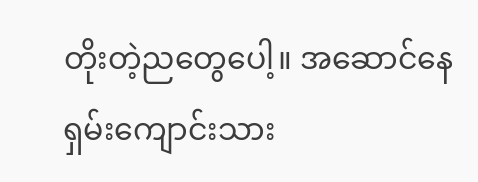တိုးတဲ့ညတွေပေါ့။ အဆောင်နေ
ရှမ်းကျောင်းသား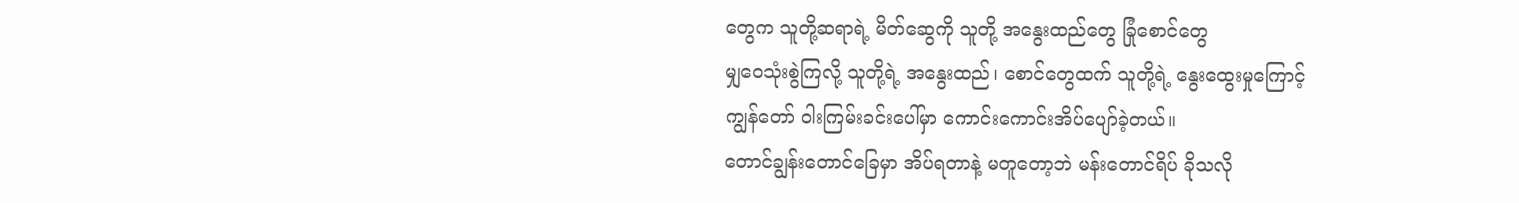တွေက သူတို့ဆရာရဲ့ မိတ်ဆွေကို သူတို့ အနွေးထည်တွေ ခြုံစောင်တွေ
မျှဝေသုံးစွဲကြလို့ သူတို့ရဲ့ အနွေးထည်၊ စောင်တွေထက် သူတို့ရဲ့ နွေးထွေးမှုကြောင့်
ကျွန်တော် ဝါးကြမ်းခင်းပေါ်မှာ ကောင်းကောင်းအိပ်ပျော်ခဲ့တယ်။
တောင်ချွန်းတောင်ခြေမှာ အိပ်ရတာနဲ့ မတူတော့ဘဲ မန်းတောင်ရိပ် ခိုသလို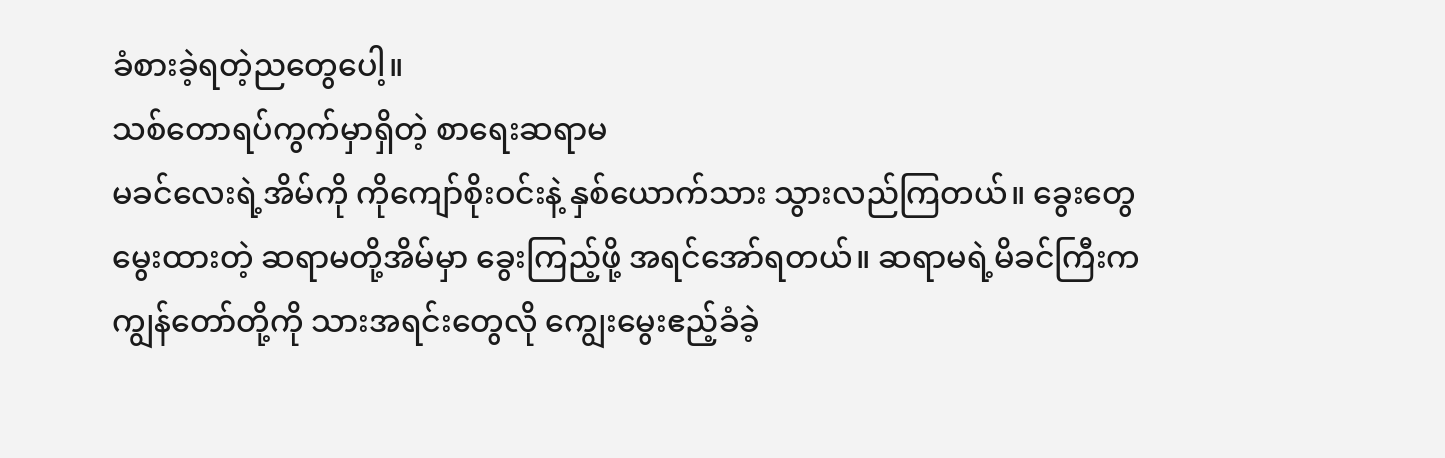ခံစားခဲ့ရတဲ့ညတွေပေါ့။
သစ်တောရပ်ကွက်မှာရှိတဲ့ စာရေးဆရာမ
မခင်လေးရဲ့အိမ်ကို ကိုကျော်စိုးဝင်းနဲ့ နှစ်ယောက်သား သွားလည်ကြတယ်။ ခွေးတွေ
မွေးထားတဲ့ ဆရာမတို့အိမ်မှာ ခွေးကြည့်ဖို့ အရင်အော်ရတယ်။ ဆရာမရဲ့မိခင်ကြီးက
ကျွန်တော်တို့ကို သားအရင်းတွေလို ကျွေးမွေးဧည့်ခံခဲ့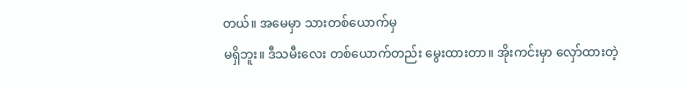တယ်။ အမေမှာ သားတစ်ယောက်မှ
မရှိဘူး။ ဒီသမီးလေး တစ်ယောက်တည်း မွေးထားတာ။ အိုးကင်းမှာ လှော်ထားတဲ့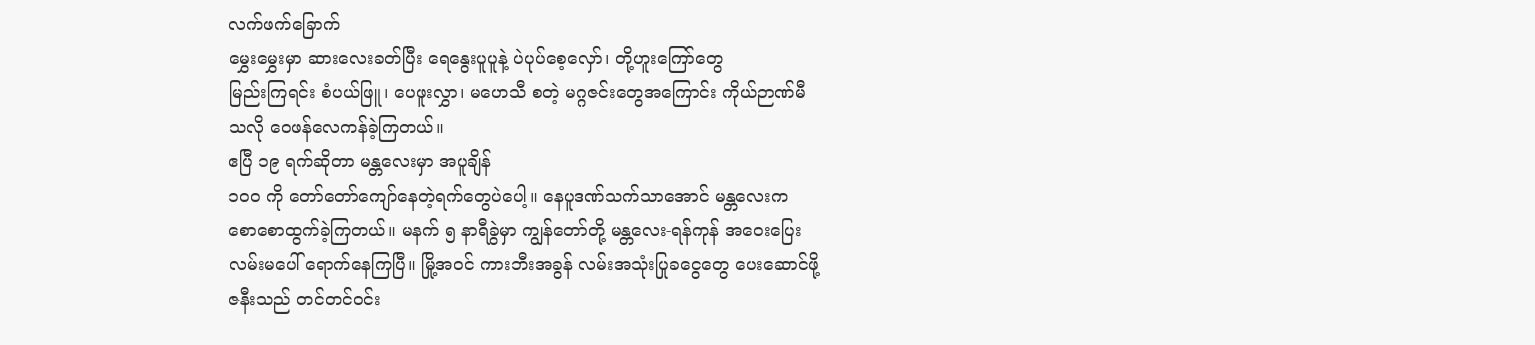လက်ဖက်ခြောက်
မွှေးမွှေးမှာ ဆားလေးခတ်ပြီး ရေနွေးပူပူနဲ့ ပဲပုပ်စေ့လှော်၊ တို့ဟူးကြော်တွေ
မြည်းကြရင်း စံပယ်ဖြူ၊ ပေဖူးလွှာ၊ မဟေသီ စတဲ့ မဂ္ဂဇင်းတွေအကြောင်း ကိုယ်ဉာဏ်မီ
သလို ဝေဖန်လေကန်ခဲ့ကြတယ်။
ဧပြီ ၁၉ ရက်ဆိုတာ မန္တလေးမှာ အပူချိန်
၁ဝဝ ကို တော်တော်ကျော်နေတဲ့ရက်တွေပဲပေါ့။ နေပူဒဏ်သက်သာအောင် မန္တလေးက
စောစောထွက်ခဲ့ကြတယ်။ မနက် ၅ နာရီခွဲမှာ ကျွန်တော်တို့ မန္တလေး-ရန်ကုန် အဝေးပြေး
လမ်းမပေါ် ရောက်နေကြပြီ။ မြို့အဝင် ကားဘီးအခွန် လမ်းအသုံးပြုခငွေတွေ ပေးဆောင်ဖို့
ဇနီးသည် တင်တင်ဝင်း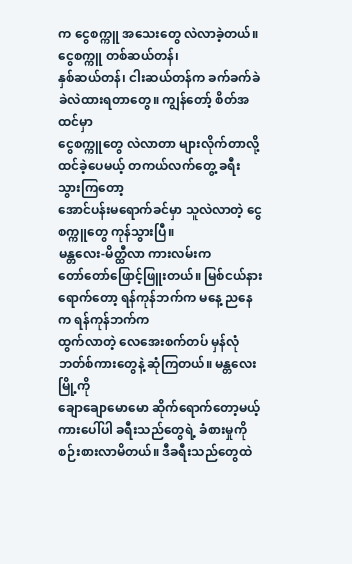က ငွေစက္ကူ အသေးတွေ လဲလာခဲ့တယ်။ ငွေစက္ကူ တစ်ဆယ်တန်၊
နှစ်ဆယ်တန်၊ ငါးဆယ်တန်က ခက်ခက်ခဲခဲလဲထားရတာတွေ။ ကျွန်တော့် စိတ်အထင်မှာ
ငွေစက္ကူတွေ လဲလာတာ များလိုက်တာလို့ ထင်ခဲ့ပေမယ့် တကယ်လက်တွေ့ ခရီးသွားကြတော့
အောင်ပန်းမရောက်ခင်မှာ သူလဲလာတဲ့ ငွေစက္ကူတွေ ကုန်သွားပြီ။
မန္တလေး-မိတ္ထီလာ ကားလမ်းက
တော်တော်ဖြောင့်ဖြူးတယ်။ မြစ်ငယ်နား ရောက်တော့ ရန်ကုန်ဘက်က မနေ့ ညနေက ရန်ကုန်ဘက်က
ထွက်လာတဲ့ လေအေးစက်တပ် မှန်လုံဘတ်စ်ကားတွေနဲ့ ဆုံကြတယ်။ မန္တလေးမြို့ကို
ချောချောမောမော ဆိုက်ရောက်တော့မယ့် ကားပေါ်ပါ ခရီးသည်တွေရဲ့ ခံစားမှုကို
စဉ်းစားလာမိတယ်။ ဒီခရီးသည်တွေထဲ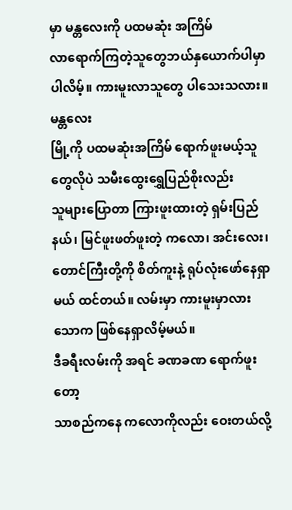မှာ မန္တလေးကို ပထမဆုံး အကြိမ်
လာရောက်ကြတဲ့သူတွေဘယ်နှယောက်ပါမှာပါလိမ့်။ ကားမူးလာသူတွေ ပါသေးသလား။ မန္တလေး
မြို့ကို ပထမဆုံးအကြိမ် ရောက်ဖူးမယ့်သူတွေလိုပဲ သမီးထွေးရွှေပြည်စိုးလည်း
သူများပြောတာ ကြားဖူးထားတဲ့ ရှမ်းပြည်နယ်၊ မြင်ဖူးဖတ်ဖူးတဲ့ ကလော၊ အင်းလေး၊
တောင်ကြီးတို့ကို စိတ်ကူးနဲ့ ရုပ်လုံးဖော်နေရှာမယ် ထင်တယ်။ လမ်းမှာ ကားမူးမှာလား
သောက ဖြစ်နေရှာလိမ့်မယ်။
ဒီခရီးလမ်းကို အရင် ခဏခဏ ရောက်ဖူးတော့
သာစည်ကနေ ကလောကိုလည်း ဝေးတယ်လို့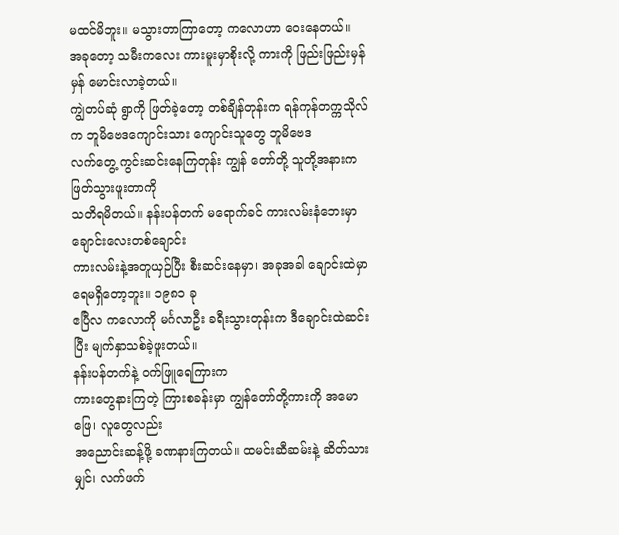မထင်မိဘူး။ မသွားတာကြာတော့ ကလောဟာ ဝေးနေတယ်။
အခုတော့ သမီးကလေး ကားမူးမှာစိုးလို့ ကားကို ဖြည်းဖြည်းမှန်မှန် မောင်းလာခဲ့တယ်။
ကျွဲတပ်ဆုံ ရွာကို ဖြတ်ခဲ့တော့ တစ်ချိန်တုန်းက ရန်ကုန်တက္ကသိုလ်က ဘူမိဗေဒကျောင်းသား ကျောင်းသူတွေ ဘူမိဗေဒ
လက်တွေ့ ကွင်းဆင်းနေကြတုန်း ကျွန် တော်တို့ သူတို့အနားက ဖြတ်သွားဖူးတာကို
သတိရမိတယ်။ နန်းပန်တက် မရောက်ခင် ကားလမ်းနံဘေးမှာ ချောင်းလေးတစ်ချောင်း
ကားလမ်းနဲ့အတူယှဉ်ပြီး စီးဆင်းနေမှာ၊ အခုအခါ ချောင်းထဲမှာ ရေမရှိတော့ဘူး။ ၁၉၈၁ ခု
ဧပြီလ ကလောကို မင်္ဂလာဦး ခရီးသွားတုန်းက ဒီချောင်းထဲဆင်းပြီး မျက်နှာသစ်ခဲ့ဖူးတယ်။
နန်းပန်တက်နဲ့ ဝက်ဖြူရေကြားက
ကားတွေနားကြတဲ့ ကြားစခန်းမှာ ကျွန်တော်တို့ကားကို အမောဖြေ၊ လူတွေလည်း
အညောင်းဆန့်ဖို့ ခဏနားကြတယ်။ ထမင်းဆီဆမ်းနဲ့ ဆိတ်သားမျှင်၊ လက်ဖက်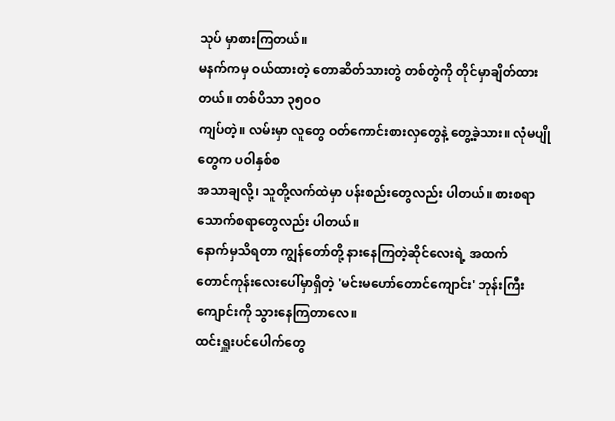သုပ် မှာစားကြတယ်။
မနက်ကမှ ဝယ်ထားတဲ့ တောဆိတ်သားတွဲ တစ်တွဲကို တိုင်မှာချိတ်ထားတယ်။ တစ်ပိသာ ၃၅ဝဝ
ကျပ်တဲ့။ လမ်းမှာ လူတွေ ဝတ်ကောင်းစားလှတွေနဲ့ တွေ့ခဲ့သား။ လုံမပျိုတွေက ပဝါနှစ်စ
အသာချလို့၊ သူတို့လက်ထဲမှာ ပန်းစည်းတွေလည်း ပါတယ်။ စားစရာ သောက်စရာတွေလည်း ပါတယ်။
နောက်မှသိရတာ ကျွန်တော်တို့ နားနေကြတဲ့ဆိုင်လေးရဲ့ အထက်
တောင်ကုန်းလေးပေါ်မှာရှိတဲ့ 'မင်းမဟော်တောင်ကျောင်း' ဘုန်းကြီးကျောင်းကို သွားနေကြတာလေ။
ထင်းရှူးပင်ပေါက်တွေ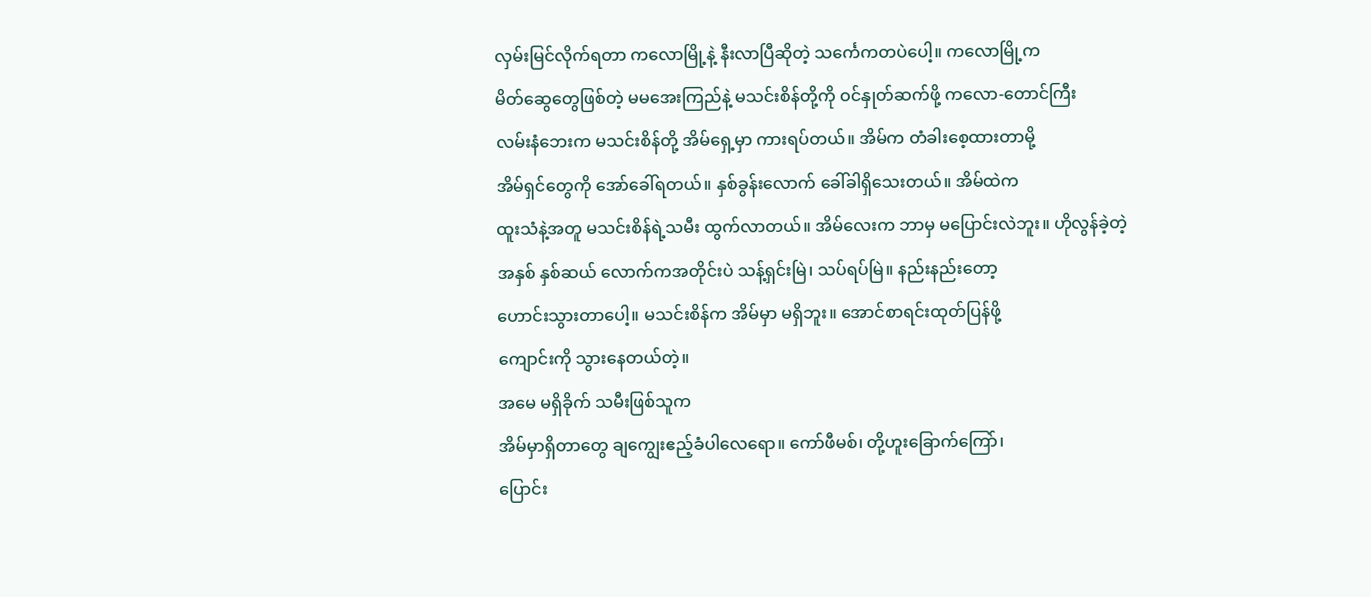လှမ်းမြင်လိုက်ရတာ ကလောမြို့နဲ့ နီးလာပြီဆိုတဲ့ သင်္ကေကတပဲပေါ့။ ကလောမြို့က
မိတ်ဆွေတွေဖြစ်တဲ့ မမအေးကြည်နဲ့ မသင်းစိန်တို့ကို ဝင်နှုတ်ဆက်ဖို့ ကလော-တောင်ကြီး
လမ်းနံဘေးက မသင်းစိန်တို့ အိမ်ရှေ့မှာ ကားရပ်တယ်။ အိမ်က တံခါးစေ့ထားတာမို့
အိမ်ရှင်တွေကို အော်ခေါ်ရတယ်။ နှစ်ခွန်းလောက် ခေါ်ခါရှိသေးတယ်။ အိမ်ထဲက
ထူးသံနဲ့အတူ မသင်းစိန်ရဲ့သမီး ထွက်လာတယ်။ အိမ်လေးက ဘာမှ မပြောင်းလဲဘူး။ ဟိုလွန်ခဲ့တဲ့
အနှစ် နှစ်ဆယ် လောက်ကအတိုင်းပဲ သန့်ရှင်းမြဲ၊ သပ်ရပ်မြဲ။ နည်းနည်းတော့
ဟောင်းသွားတာပေါ့။ မသင်းစိန်က အိမ်မှာ မရှိဘူး။ အောင်စာရင်းထုတ်ပြန်ဖို့
ကျောင်းကို သွားနေတယ်တဲ့။
အမေ မရှိခိုက် သမီးဖြစ်သူက
အိမ်မှာရှိတာတွေ ချကျွေးဧည့်ခံပါလေရော။ ကော်ဖီမစ်၊ တို့ဟူးခြောက်ကြော်၊
ပြောင်း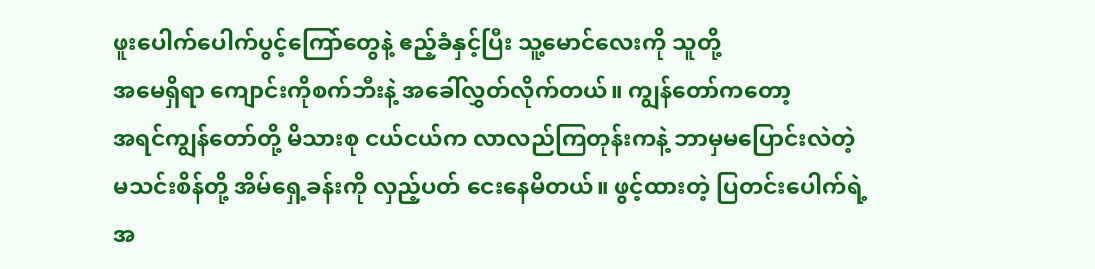ဖူးပေါက်ပေါက်ပွင့်ကြော်တွေနဲ့ ဧည့်ခံနှင့်ပြီး သူ့မောင်လေးကို သူတို့
အမေရှိရာ ကျောင်းကိုစက်ဘီးနဲ့ အခေါ်လွှတ်လိုက်တယ်။ ကျွန်တော်ကတော့
အရင်ကျွန်တော်တို့ မိသားစု ငယ်ငယ်က လာလည်ကြတုန်းကနဲ့ ဘာမှမပြောင်းလဲတဲ့
မသင်းစိန်တို့ အိမ်ရှေ့ခန်းကို လှည့်ပတ် ငေးနေမိတယ်။ ဖွင့်ထားတဲ့ ပြတင်းပေါက်ရဲ့
အ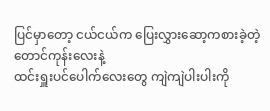ပြင်မှာတော့ ငယ်ငယ်က ပြေးလွှားဆော့ကစားခဲ့တဲ့ တောင်ကုန်းလေးနဲ့
ထင်းရှူးပင်ပေါက်လေးတွေ ကျဲကျဲပါးပါးကို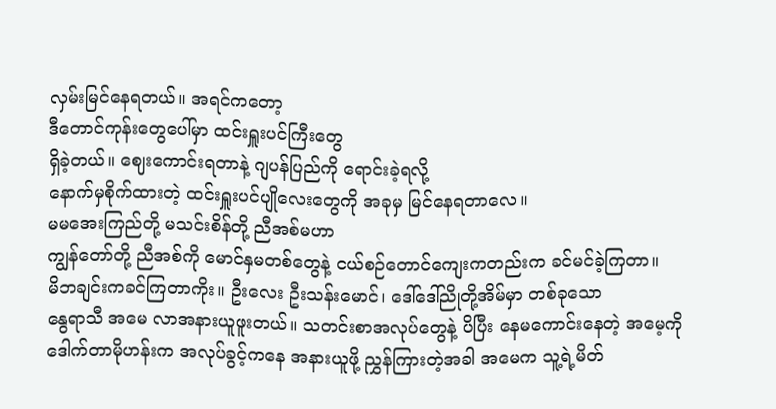လှမ်းမြင်နေရတယ်။ အရင်ကတော့
ဒီတောင်ကုန်းတွေပေါ်မှာ ထင်းရှူးပင်ကြီးတွေ
ရှိခဲ့တယ်။ ဈေးကောင်းရတာနဲ့ ဂျပန်ပြည်ကို ရောင်းခဲ့ရလို့
နောက်မှစိုက်ထားတဲ့ ထင်းရှူးပင်ပျိုလေးတွေကို အခုမှ မြင်နေရတာလေ။
မမအေးကြည်တို့ မသင်းစိန်တို့ ညီအစ်မဟာ
ကျွန်တော်တို့ ညီအစ်ကို မောင်နှမတစ်တွေနဲ့ ငယ်စဉ်တောင်ကျေးကတည်းက ခင်မင်ခဲ့ကြတာ။
မိဘချင်းကခင်ကြတာကိုး။ ဦးလေး ဦးသန်းမောင်၊ ဒေါ်ဒေါ်ညိုတို့အိမ်မှာ တစ်ခုသော
နွေရာသီ အမေ လာအနားယူဖူးတယ်။ သတင်းစာအလုပ်တွေနဲ့ ပိပြီး နေမကောင်းနေတဲ့ အမေ့ကို
ဒေါက်တာမိုဟန်းက အလုပ်ခွင့်ကနေ အနားယူဖို့ ညွှန်ကြားတဲ့အခါ အမေက သူ့ရဲ့မိတ်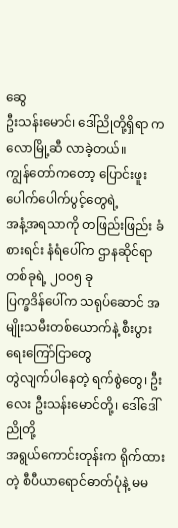ဆွေ
ဦးသန်းမောင်၊ ဒေါ်ညိုတို့ရှိရာ ကလောမြို့ဆီ လာခဲ့တယ်။
ကျွန်တော်ကတော့ ပြောင်းဖူးပေါက်ပေါက်ပွင့်တွေရဲ့
အနံ့အရသာကို တဖြည်းဖြည်း ခံစားရင်း နံရံပေါ်က ဌာနဆိုင်ရာတစ်ခုရဲ့ ၂ဝဝ၅ ခု
ပြက္ခဒိန်ပေါ်က သရုပ်ဆောင် အမျိုးသမီးတစ်ယောက်နဲ့ စီးပွားရေးကြော်ငြာတွေ
တွဲလျက်ပါနေတဲ့ ရက်စွဲတွေ၊ ဦးလေး ဦးသန်းမောင်တို့၊ ဒေါ်ဒေါ်ညိုတို့
အရွယ်ကောင်းတုန်းက ရိုက်ထားတဲ့ စီပီယာရောင်ဓာတ်ပုံနဲ့ မမ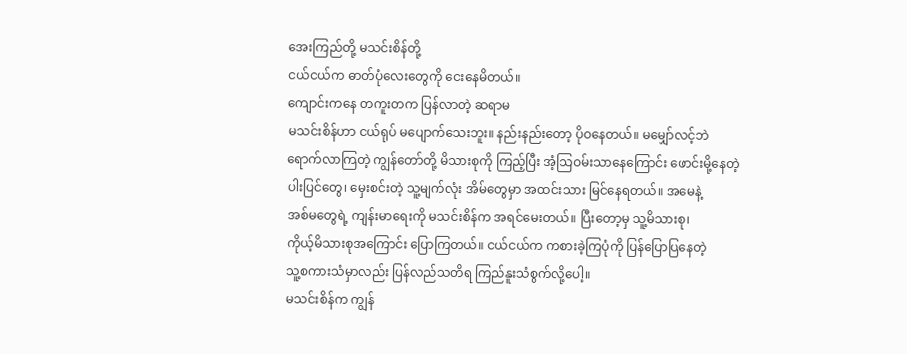အေးကြည်တို့ မသင်းစိန်တို့
ငယ်ငယ်က ဓာတ်ပုံလေးတွေကို ငေးနေမိတယ်။
ကျောင်းကနေ တကူးတက ပြန်လာတဲ့ ဆရာမ
မသင်းစိန်ဟာ ငယ်ရုပ် မပျောက်သေးဘူး။ နည်းနည်းတော့ ပိုဝနေတယ်။ မမျှော်လင့်ဘဲ
ရောက်လာကြတဲ့ ကျွန်တော်တို့ မိသားစုကို ကြည့်ပြီး အံ့သြဝမ်းသာနေကြောင်း ဖောင်းမို့နေတဲ့
ပါးပြင်တွေ၊ မှေးစင်းတဲ့ သူ့မျက်လုံး အိမ်တွေမှာ အထင်းသား မြင်နေရတယ်။ အမေနဲ့
အစ်မတွေရဲ့ ကျန်းမာရေးကို မသင်းစိန်က အရင်မေးတယ်။ ပြီးတော့မှ သူ့မိသားစု၊
ကိုယ့်မိသားစုအကြောင်း ပြောကြတယ်။ ငယ်ငယ်က ကစားခဲ့ကြပုံကို ပြန်ပြောပြနေတဲ့
သူ့စကားသံမှာလည်း ပြန်လည်သတိရ ကြည်နူးသံစွက်လို့ပေါ့။
မသင်းစိန်က ကျွန်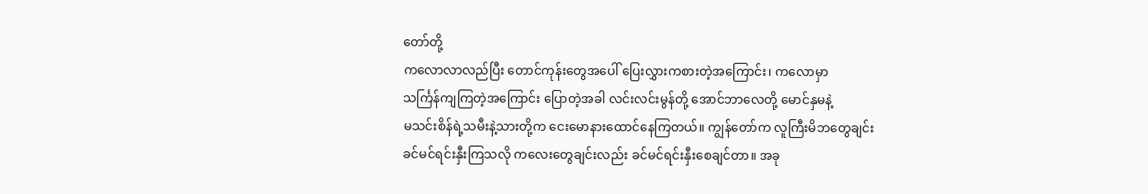တော်တို့
ကလောလာလည်ပြီး တောင်ကုန်းတွေအပေါ် ပြေးလွှားကစားတဲ့အကြောင်း၊ ကလောမှာ
သင်္ကြန်ကျကြတဲ့အကြောင်း ပြောတဲ့အခါ လင်းလင်းမွန်တို့ အောင်ဘာလေတို့ မောင်နှမနဲ့
မသင်းစိန်ရဲ့သမီးနဲ့သားတို့က ငေးမောနားထောင်နေကြတယ်။ ကျွန်တော်က လူကြီးမိဘတွေချင်း
ခင်မင်ရင်းနှီးကြသလို ကလေးတွေချင်းလည်း ခင်မင်ရင်းနှီးစေချင်တာ။ အခု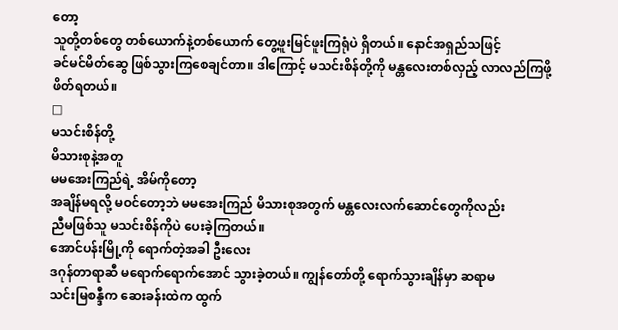တော့
သူတို့တစ်တွေ တစ်ယောက်နဲ့တစ်ယောက် တွေ့ဖူးမြင်ဖူးကြရုံပဲ ရှိတယ်။ နောင်အရှည်သဖြင့်
ခင်မင်မိတ်ဆွေ ဖြစ်သွားကြစေချင်တာ။ ဒါကြောင့် မသင်းစိန်တို့ကို မန္တလေးတစ်လှည့် လာလည်ကြဖို့
ဖိတ်ရတယ်။
□
မသင်းစိန်တို့
မိသားစုနဲ့အတူ
မမအေးကြည်ရဲ့ အိမ်ကိုတော့
အချိန်မရလို့ မဝင်တော့ဘဲ မမအေးကြည် မိသားစုအတွက် မန္တလေးလက်ဆောင်တွေကိုလည်း
ညီမဖြစ်သူ မသင်းစိန်ကိုပဲ ပေးခဲ့ကြတယ်။
အောင်ပန်းမြို့ကို ရောက်တဲ့အခါ ဦးလေး
ဒဂုန်တာရာဆီ မရောက်ရောက်အောင် သွားခဲ့တယ်။ ကျွန်တော်တို့ ရောက်သွားချိန်မှာ ဆရာမ
သင်းမြစန္ဒီက ဆေးခန်းထဲက ထွက်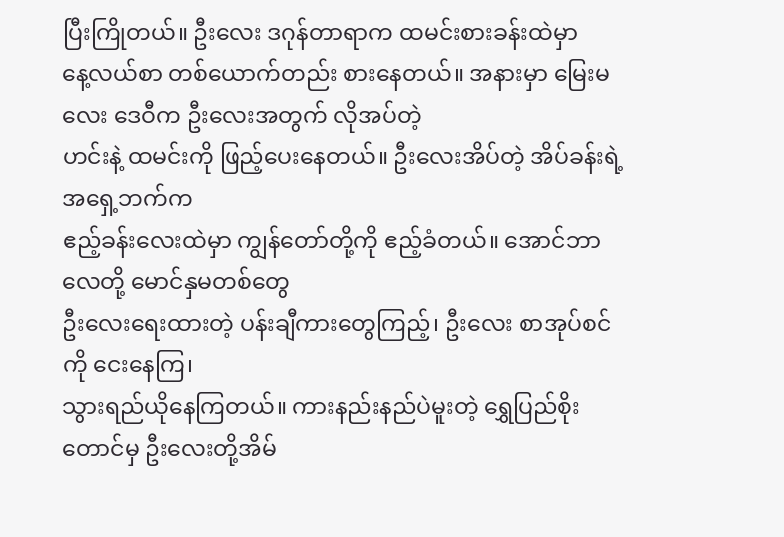ပြီးကြိုတယ်။ ဦးလေး ဒဂုန်တာရာက ထမင်းစားခန်းထဲမှာ
နေ့လယ်စာ တစ်ယောက်တည်း စားနေတယ်။ အနားမှာ မြေးမလေး ဒေဝီက ဦးလေးအတွက် လိုအပ်တဲ့
ဟင်းနဲ့ ထမင်းကို ဖြည့်ပေးနေတယ်။ ဦးလေးအိပ်တဲ့ အိပ်ခန်းရဲ့ အရှေ့ဘက်က
ဧည့်ခန်းလေးထဲမှာ ကျွန်တော်တို့ကို ဧည့်ခံတယ်။ အောင်ဘာလေတို့ မောင်နှမတစ်တွေ
ဦးလေးရေးထားတဲ့ ပန်းချီကားတွေကြည့်၊ ဦးလေး စာအုပ်စင်ကို ငေးနေကြ၊
သွားရည်ယိုနေကြတယ်။ ကားနည်းနည်ပဲမူးတဲ့ ရွှေပြည်စိုးတောင်မှ ဦးလေးတို့အိမ်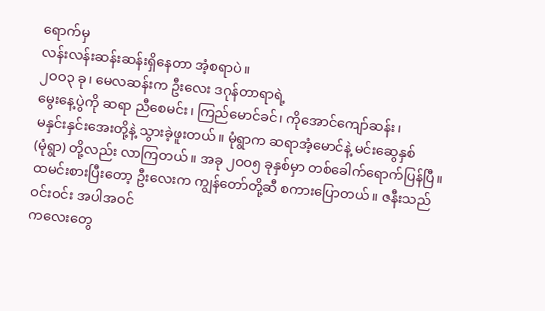ရောက်မှ
လန်းလန်းဆန်းဆန်းရှိနေတာ အံ့စရာပဲ။
၂ဝဝ၃ ခု၊ မေလဆန်းက ဦးလေး ဒဂုန်တာရာရဲ့
မွေးနေ့ပွဲကို ဆရာ ညီစေမင်း၊ ကြည်မောင်ခင်၊ ကိုအောင်ကျော်ဆန်း၊
မနှင်းနှင်းအေးတို့နဲ့ သွားခဲ့ဖူးတယ်။ မုံရွာက ဆရာအံ့မောင်နဲ့ မင်းဆွေနှစ်
(မုံရွာ) တို့လည်း လာကြတယ်။ အခု ၂ဝဝ၅ ခုနှစ်မှာ တစ်ခေါက်ရောက်ပြန်ပြီ။
ထမင်းစားပြီးတော့ ဦးလေးက ကျွန်တော်တို့ဆီ စကားပြောတယ်။ ဇနီးသည် ဝင်းဝင်း အပါအဝင်
ကလေးတွေ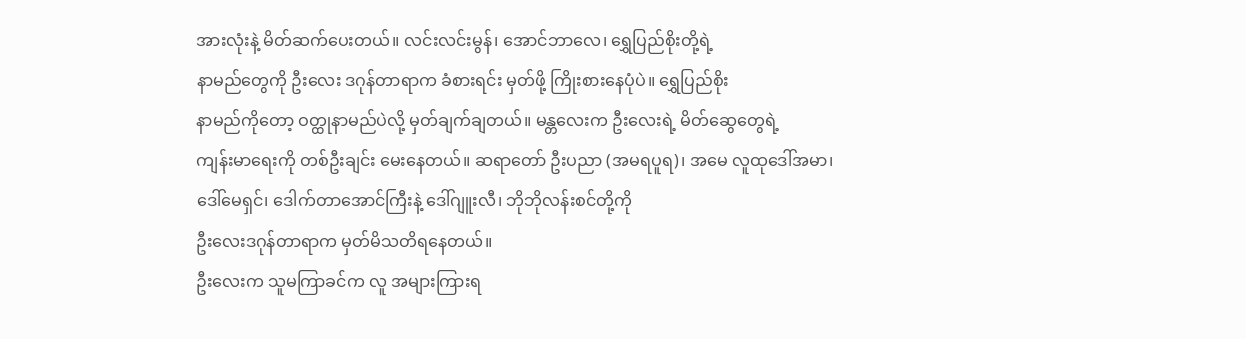အားလုံးနဲ့ မိတ်ဆက်ပေးတယ်။ လင်းလင်းမွန်၊ အောင်ဘာလေ၊ ရွှေပြည်စိုးတို့ရဲ့
နာမည်တွေကို ဦးလေး ဒဂုန်တာရာက ခံစားရင်း မှတ်ဖို့ ကြိုးစားနေပုံပဲ။ ရွှေပြည်စိုး
နာမည်ကိုတော့ ဝတ္ထုနာမည်ပဲလို့ မှတ်ချက်ချတယ်။ မန္တလေးက ဦးလေးရဲ့ မိတ်ဆွေတွေရဲ့
ကျန်းမာရေးကို တစ်ဦးချင်း မေးနေတယ်။ ဆရာတော် ဦးပညာ (အမရပူရ)၊ အမေ လူထုဒေါ်အမာ၊
ဒေါ်မေရှင်၊ ဒေါက်တာအောင်ကြီးနဲ့ ဒေါ်ဂျူးလီ၊ ဘိုဘိုလန်းစင်တို့ကို
ဦးလေးဒဂုန်တာရာက မှတ်မိသတိရနေတယ်။
ဦးလေးက သူမကြာခင်က လူ အများကြားရ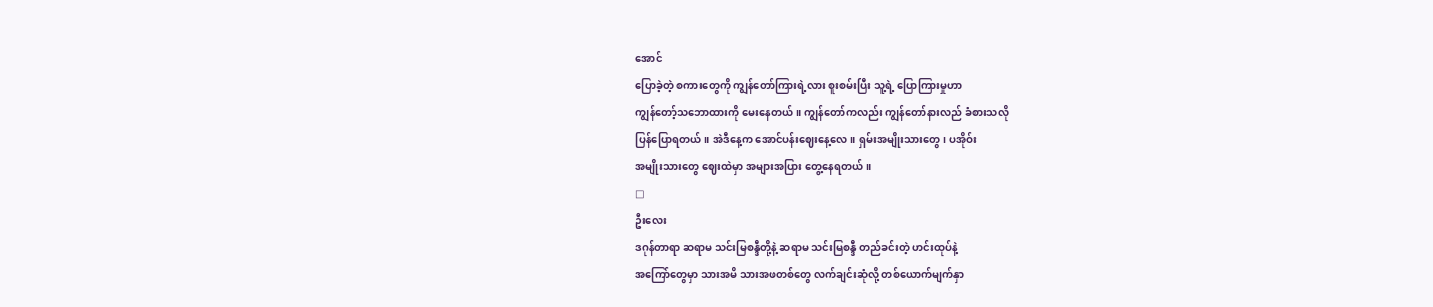အောင်
ပြောခဲ့တဲ့ စကားတွေကို ကျွန်တော်ကြားရဲ့လား စူးစမ်းပြီး သူ့ရဲ့ ပြောကြားမှုဟာ
ကျွန်တော့်သဘောထားကို မေးနေတယ်။ ကျွန်တော်ကလည်း ကျွန်တော်နားလည် ခံစားသလို
ပြန်ပြောရတယ်။ အဲဒီနေ့က အောင်ပန်းဈေးနေ့လေ။ ရှမ်းအမျိုးသားတွေ၊ ပအိုဝ်း
အမျိုးသားတွေ ဈေးထဲမှာ အများအပြား တွေ့နေရတယ်။
□
ဦးလေး
ဒဂုန်တာရာ ဆရာမ သင်းမြစန္ဒီတို့နဲ့ ဆရာမ သင်းမြစန္ဒီ တည်ခင်းတဲ့ ဟင်းထုပ်နဲ့
အကြော်တွေမှာ သားအမိ သားအဖတစ်တွေ လက်ချင်းဆုံလို့ တစ်ယောက်မျက်နှာ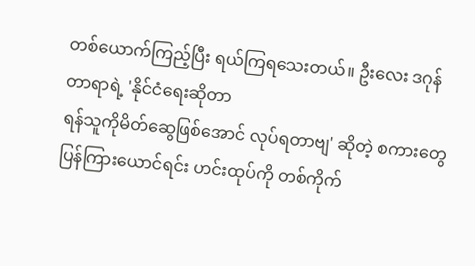တစ်ယောက်ကြည့်ပြီး ရယ်ကြရသေးတယ်။ ဦးလေး ဒဂုန်တာရာရဲ့ 'နိုင်ငံရေးဆိုတာ
ရန်သူကိုမိတ်ဆွေဖြစ်အောင် လုပ်ရတာဗျ' ဆိုတဲ့ စကားတွေ
ပြန်ကြားယောင်ရင်း ဟင်းထုပ်ကို တစ်ကိုက်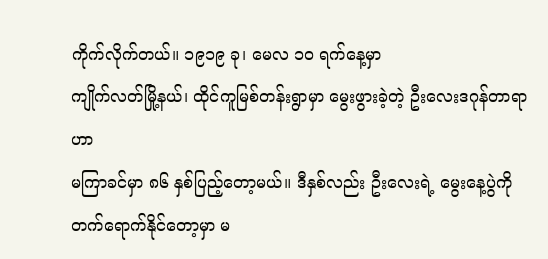ကိုက်လိုက်တယ်။ ၁၉၁၉ ခု၊ မေလ ၁ဝ ရက်နေ့မှာ
ကျိုက်လတ်မြို့နယ်၊ ထိုင်ကူမြစ်တန်းရွာမှာ မွေးဖွားခဲ့တဲ့ ဦးလေးဒဂုန်တာရာဟာ
မကြာခင်မှာ ၈၆ နှစ်ပြည့်တော့မယ်။ ဒီနှစ်လည်း ဦးလေးရဲ့ မွေးနေ့ပွဲကို
တက်ရောက်နိုင်တော့မှာ မ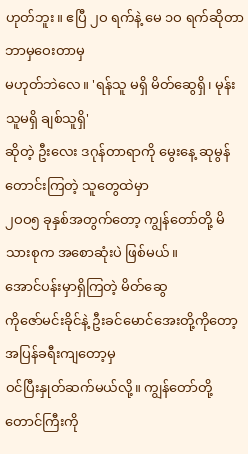ဟုတ်ဘူး။ ဧပြီ ၂ဝ ရက်နဲ့ မေ ၁ဝ ရက်ဆိုတာ ဘာမှဝေးတာမှ
မဟုတ်ဘဲလေ။ 'ရန်သူ မရှိ မိတ်ဆွေရှိ၊ မုန်းသူမရှိ ချစ်သူရှိ'
ဆိုတဲ့ ဦးလေး ဒဂုန်တာရာကို မွေးနေ့ ဆုမွန်တောင်းကြတဲ့ သူတွေထဲမှာ
၂ဝဝ၅ ခုနှစ်အတွက်တော့ ကျွန်တော်တို့ မိသားစုက အစောဆုံးပဲ ဖြစ်မယ်။
အောင်ပန်းမှာရှိကြတဲ့ မိတ်ဆွေ
ကိုဇော်မင်းခိုင်နဲ့ ဦးခင်မောင်အေးတို့ကိုတော့ အပြန်ခရီးကျတော့မှ
ဝင်ပြီးနှုတ်ဆက်မယ်လို့။ ကျွန်တော်တို့ တောင်ကြီးကို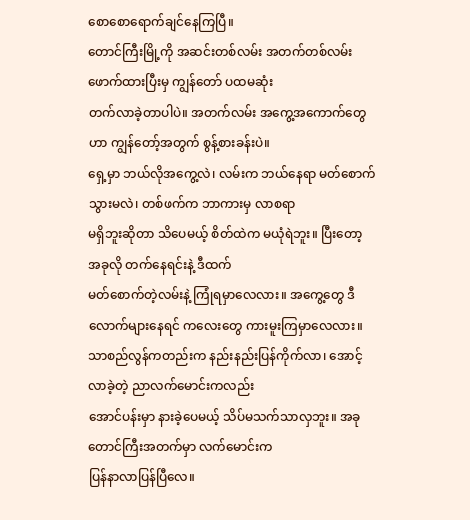စောစောရောက်ချင်နေကြပြီ။
တောင်ကြီးမြို့ကို အဆင်းတစ်လမ်း အတက်တစ်လမ်း ဖောက်ထားပြီးမှ ကျွန်တော် ပထမဆုံး
တက်လာခဲ့တာပါပဲ။ အတက်လမ်း အကွေ့အကောက်တွေဟာ ကျွန်တော့်အတွက် စွန့်စားခန်းပဲ။
ရှေ့မှာ ဘယ်လိုအကွေ့လဲ၊ လမ်းက ဘယ်နေရာ မတ်စောက်သွားမလဲ၊ တစ်ဖက်က ဘာကားမှ လာစရာ
မရှိဘူးဆိုတာ သိပေမယ့် စိတ်ထဲက မယုံရဲဘူး။ ပြီးတော့ အခုလို တက်နေရင်းနဲ့ ဒီထက်
မတ်စောက်တဲ့လမ်းနဲ့ ကြုံရမှာလေလား။ အကွေ့တွေ ဒီလောက်များနေရင် ကလေးတွေ ကားမူးကြမှာလေလား။
သာစည်လွန်ကတည်းက နည်းနည်းပြန်ကိုက်လာ၊ အောင့်လာခဲ့တဲ့ ညာလက်မောင်းကလည်း
အောင်ပန်းမှာ နားခဲ့ပေမယ့် သိပ်မသက်သာလှဘူး။ အခု တောင်ကြီးအတက်မှာ လက်မောင်းက
ပြန်နာလာပြန်ပြီလေ။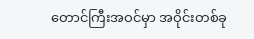တောင်ကြီးအဝင်မှာ အဝိုင်းတစ်ခု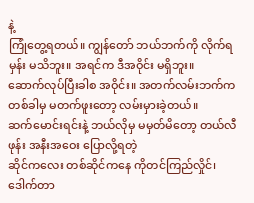နဲ့
ကြုံတွေ့ရတယ်။ ကျွန်တော် ဘယ်ဘက်ကို လိုက်ရမှန်း မသိဘူး။ အရင်က ဒီအဝိုင်း မရှိဘူး။
ဆောက်လုပ်ပြီးခါစ အဝိုင်း။ အတက်လမ်းဘက်က တစ်ခါမှ မတက်ဖူးတော့ လမ်းမှားခဲ့တယ်။
ဆက်မောင်းရင်းနဲ့ ဘယ်လိုမှ မမှတ်မိတော့ တယ်လီဖုန်း အနီးအဝေး ပြောလို့ရတဲ့
ဆိုင်ကလေး တစ်ဆိုင်ကနေ ကိုတင်ကြည်လှိုင်၊ ဒေါက်တာ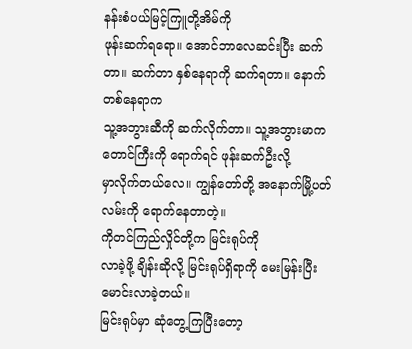နန်းစံပယ်မြင့်ကြူတို့အိမ်ကို
ဖုန်းဆက်ရရော။ အောင်ဘာလေဆင်းပြီး ဆက်တာ။ ဆက်တာ နှစ်နေရာကို ဆက်ရတာ။ နောက်တစ်နေရာက
သူ့အဘွားဆီကို ဆက်လိုက်တာ။ သူ့အဘွားမာက တောင်ကြီးကို ရောက်ရင် ဖုန်းဆက်ဦးလို့
မှာလိုက်တယ်လေ။ ကျွန်တော်တို့ အနောက်မြို့ပတ်လမ်းကို ရောက်နေတာတဲ့။
ကိုတင်ကြည်လှိုင်တို့က မြင်းရုပ်ကို
လာခဲ့ဖို့ ချိန်းဆိုလို့ မြင်းရုပ်ရှိရာကို မေးမြန်းပြီး မောင်းလာခဲ့တယ်။
မြင်းရုပ်မှာ ဆုံတွေ့ကြပြီးတော့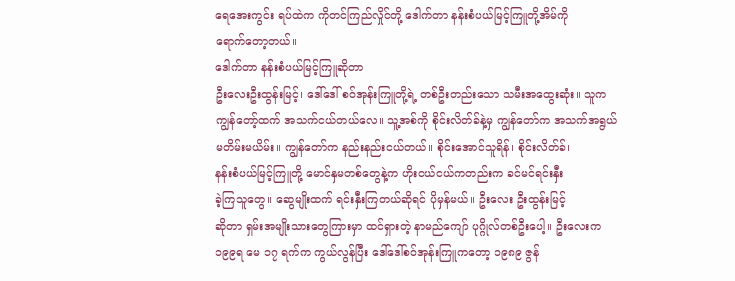ရေအေးကွင်း ရပ်ထဲက ကိုတင်ကြည်လှိုင်တို့ ဒေါက်တာ နန်းစံပယ်မြင့်ကြူတို့အိမ်ကို
ရောက်တော့တယ်။
ဒေါက်တာ နန်းစံပယ်မြင့်ကြူဆိုတာ
ဦးလေးဦးထွန်းမြင့်၊ ဒေါ်ဒေါ် စဝ်အုန်းကြူတို့ရဲ့ တစ်ဦးတည်းသော သမီးအထွေးဆုံး။ သူက
ကျွန်တော့်ထက် အသက်ငယ်တယ်လေ။ သူ့အစ်ကို စိုင်းလိတ်ခ်နဲ့မှ ကျွန်တော်က အသက်အရွယ်
မတိမ်းမယိမ်း။ ကျွန်တော်က နည်းနည်းငယ်တယ်။ စိုင်းအောင်သူရိန်၊ စိုင်းလိတ်ခ်၊
နန်းစံပယ်မြင့်ကြူတို့ မောင်နှမတစ်တွေနဲ့က ဟိုးငယ်ငယ်ကတည်းက ခင်မင်ရင်းနှီး
ခဲ့ကြသူတွေ။ ဆွေမျိုးထက် ရင်းနှီးကြတယ်ဆိုရင် ပိုမှန်မယ်။ ဦးလေး ဦးထွန်းမြင့်
ဆိုတာ ရှမ်းအမျိုးသားတွေကြားမှာ ထင်ရှားတဲ့ နာမည်ကျော် ပုဂ္ဂိုလ်တစ်ဦးပေါ့။ ဦးလေးက
၁၉၉ရ မေ ၁၇ ရက်က ကွယ်လွန်ပြီး ဒေါ်ဒေါ်စဝ်အုန်းကြူကတော့ ၁၉၈၉ ဇွန်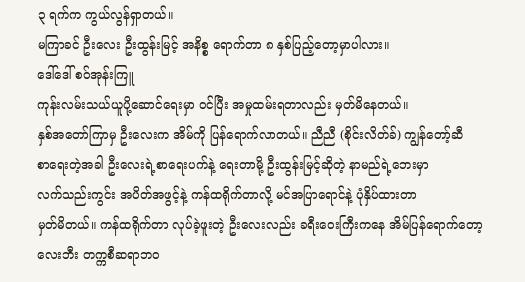၃ ရက်က ကွယ်လွန်ရှာတယ်။
မကြာခင် ဦးလေး ဦးထွန်းမြင့် အနိစ္စ ရောက်တာ ၈ နှစ်ပြည့်တော့မှာပါလား။
ဒေါ်ဒေါ် စဝ်အုန်းကြူ
ကုန်းလမ်းသယ်ယူပို့ဆောင်ရေးမှာ ဝင်ပြီး အမှုထမ်းရတာလည်း မှတ်မိနေတယ်။
နှစ်အတော်ကြာမှ ဦးလေးက အိမ်ကို ပြန်ရောက်လာတယ်။ ညီညီ (စိုင်းလိတ်ခ်) ကျွန်တော့်ဆီ
စာရေးတဲ့အခါ ဦးလေးရဲ့စာရေးပက်နဲ့ ရေးတာမို့ ဦးထွန်းမြင့်ဆိုတဲ့ နာမည်ရဲ့ဘေးမှာ
လက်သည်းကွင်း အပိတ်အဖွင့်နဲ့ ကန်ထရိုက်တာလို့ မင်အပြာရောင်နဲ့ ပုံနှိပ်ထားတာ
မှတ်မိတယ်။ ကန်ထရိုက်တာ လုပ်ခဲ့ဖူးတဲ့ ဦးလေးလည်း ခရီးဝေးကြီးကနေ အိမ်ပြန်ရောက်တော့
လေးဘီး တက္ကစီဆရာဘဝ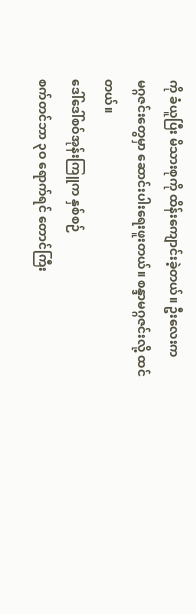ကို ခံယူပြီး မိသားစုကို ထိန်းကျောင်းခဲ့တယ်။ ဦးလေးက
မဂ္ဂဇင်းတွေမှာ ဆောင်းပါးရေးဖူးတယ်။ စန္ဒာမဂ္ဂဇင်းလို့ ထင်တယ်။
ဒေါ်ဒေါ်စဝ်အုန်းကြူက နှစ်စဉ်
စက်တင်ဘာ ၃ဝ ရောက်ရင် တောင်ကြီး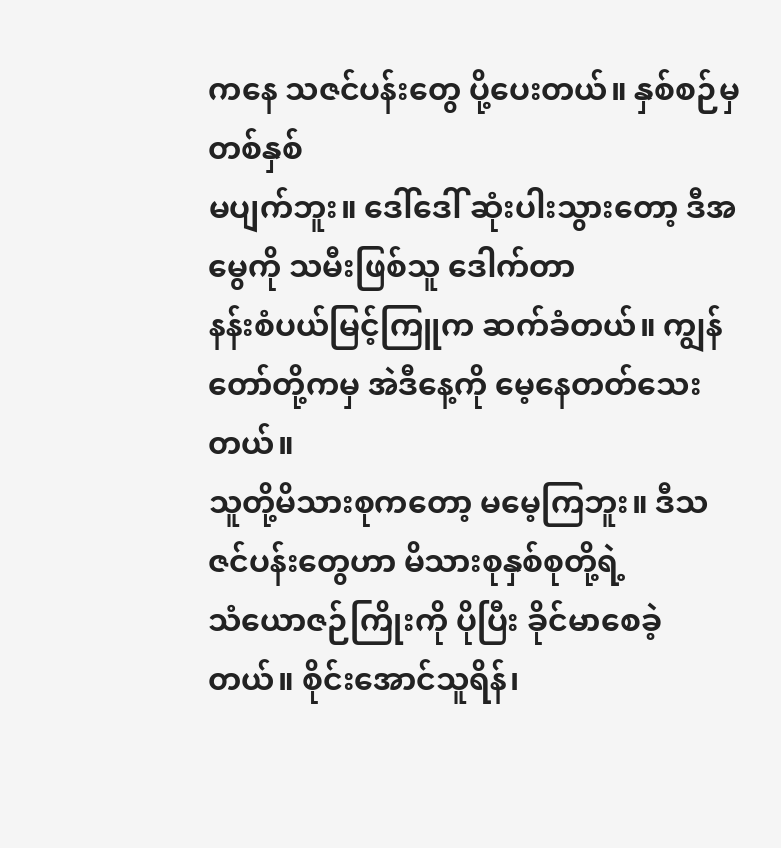ကနေ သဇင်ပန်းတွေ ပို့ပေးတယ်။ နှစ်စဉ်မှ တစ်နှစ်
မပျက်ဘူး။ ဒေါ်ဒေါ် ဆုံးပါးသွားတော့ ဒီအမွေကို သမီးဖြစ်သူ ဒေါက်တာ
နန်းစံပယ်မြင့်ကြူက ဆက်ခံတယ်။ ကျွန်တော်တို့ကမှ အဲဒီနေ့ကို မေ့နေတတ်သေးတယ်။
သူတို့မိသားစုကတော့ မမေ့ကြဘူး။ ဒီသဇင်ပန်းတွေဟာ မိသားစုနှစ်စုတို့ရဲ့
သံယောဇဉ်ကြိုးကို ပိုပြီး ခိုင်မာစေခဲ့တယ်။ စိုင်းအောင်သူရိန်၊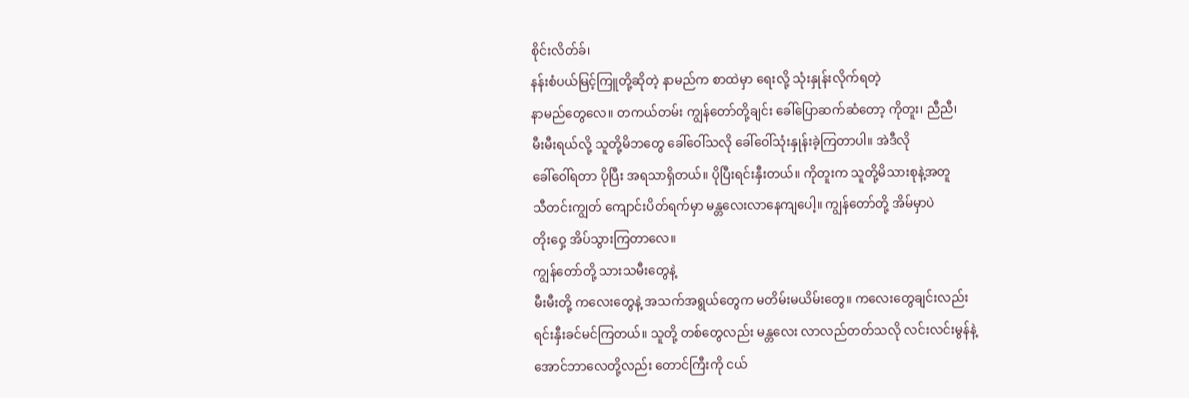စိုင်းလိတ်ခ်၊
နန်းစံပယ်မြင့်ကြူတို့ဆိုတဲ့ နာမည်က စာထဲမှာ ရေးလို့ သုံးနှုန်းလိုက်ရတဲ့
နာမည်တွေလေ။ တကယ်တမ်း ကျွန်တော်တို့ချင်း ခေါ်ပြောဆက်ဆံတော့ ကိုတူး၊ ညီညီ၊
မီးမီးရယ်လို့ သူတို့မိဘတွေ ခေါ်ဝေါ်သလို ခေါ်ဝေါ်သုံးနှုန်းခဲ့ကြတာပါ။ အဲဒီလို
ခေါ်ဝေါ်ရတာ ပိုပြီး အရသာရှိတယ်။ ပိုပြီးရင်းနှီးတယ်။ ကိုတူးက သူတို့မိသားစုနဲ့အတူ
သီတင်းကျွတ် ကျောင်းပိတ်ရက်မှာ မန္တလေးလာနေကျပေါ့။ ကျွန်တော်တို့ အိမ်မှာပဲ
တိုးဝှေ့ အိပ်သွားကြတာလေ။
ကျွန်တော်တို့ သားသမီးတွေနဲ့
မီးမီးတို့ ကလေးတွေနဲ့ အသက်အရွယ်တွေက မတိမ်းမယိမ်းတွေ။ ကလေးတွေချင်းလည်း
ရင်းနှီးခင်မင်ကြတယ်။ သူတို့ တစ်တွေလည်း မန္တလေး လာလည်တတ်သလို လင်းလင်းမွန်နဲ့
အောင်ဘာလေတို့လည်း တောင်ကြီးကို ငယ်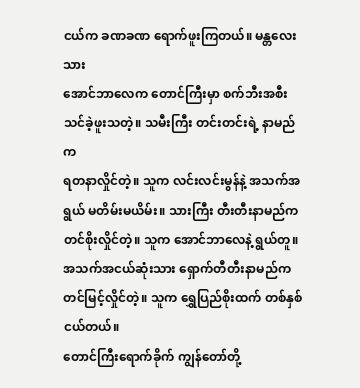ငယ်က ခဏခဏ ရောက်ဖူးကြတယ်။ မန္တလေးသား
အောင်ဘာလေက တောင်ကြီးမှာ စက်ဘီးအစီး သင်ခဲ့ဖူးသတဲ့။ သမီးကြီး တင်းတင်းရဲ့ နာမည်က
ရတနာလှိုင်တဲ့။ သူက လင်းလင်းမွန်နဲ့ အသက်အရွယ် မတိမ်းမယိမ်း။ သားကြီး တီးတီးနာမည်က
တင်စိုးလှိုင်တဲ့။ သူက အောင်ဘာလေနဲ့ ရွယ်တူ။ အသက်အငယ်ဆုံးသား ရှောက်တီတီးနာမည်က
တင်မြင့်လှိုင်တဲ့။ သူက ရွှေပြည်စိုးထက် တစ်နှစ်ငယ်တယ်။
တောင်ကြီးရောက်ခိုက် ကျွန်တော်တို့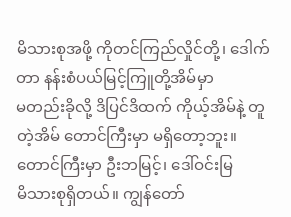မိသားစုအဖို့ ကိုတင်ကြည်လှိုင်တို့၊ ဒေါက်တာ နန်းစံပယ်မြင့်ကြူတို့အိမ်မှာ
မတည်းခိုလို့ ဒိပြင်ဒိထက် ကိုယ့်အိမ်နဲ့ တူတဲ့အိမ် တောင်ကြီးမှာ မရှိတော့ဘူး။
တောင်ကြီးမှာ ဦးဘမြင့်၊ ဒေါ်ဝင်းမြ
မိသားစုရှိတယ်။ ကျွန်တော်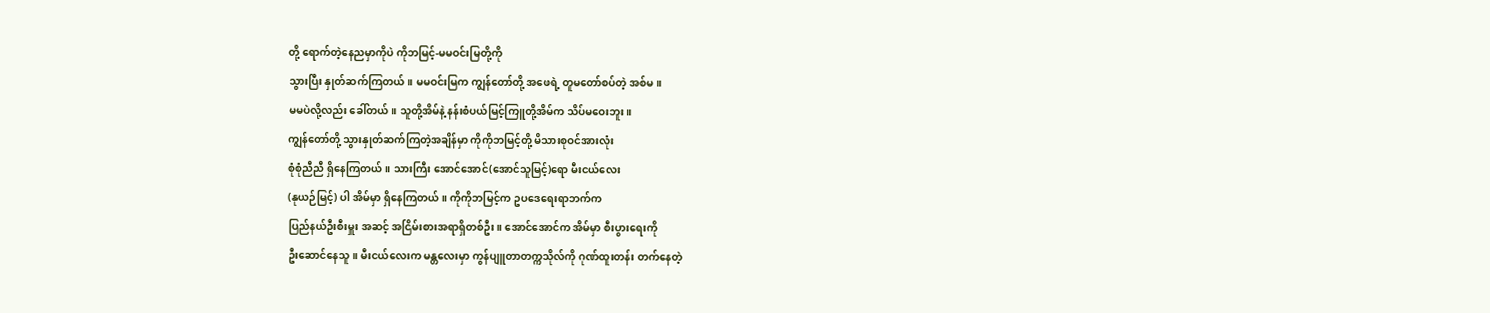တို့ ရောက်တဲ့နေညမှာကိုပဲ ကိုဘမြင့်-မမဝင်းမြတို့ကို
သွားပြီး နှုတ်ဆက်ကြတယ်။ မမဝင်းမြက ကျွန်တော်တို့ အဖေရဲ့ တူမတော်စပ်တဲ့ အစ်မ။
မမပဲလို့လည်း ခေါ်တယ်။ သူတို့အိမ်နဲ့ နန်းစံပယ်မြင့်ကြူတို့အိမ်က သိပ်မဝေးဘူး။
ကျွန်တော်တို့ သွားနှုတ်ဆက်ကြတဲ့အချိန်မှာ ကိုကိုဘမြင့်တို့ မိသားစုဝင်အားလုံး
စုံစုံညီညီ ရှိနေကြတယ်။ သားကြီး အောင်အောင်(အောင်သူမြင့်)ရော မီးငယ်လေး
(နုယဉ်မြင့်) ပါ အိမ်မှာ ရှိနေကြတယ်။ ကိုကိုဘမြင့်က ဥပဒေရေးရာဘက်က
ပြည်နယ်ဦးစီးမှူး အဆင့် အငြိမ်းစားအရာရှိတစ်ဦး။ အောင်အောင်က အိမ်မှာ စီးပွားရေးကို
ဦးဆောင်နေသူ။ မီးငယ်လေးက မန္တလေးမှာ ကွန်ပျူတာတက္ကသိုလ်ကို ဂုဏ်ထူးတန်း တက်နေတဲ့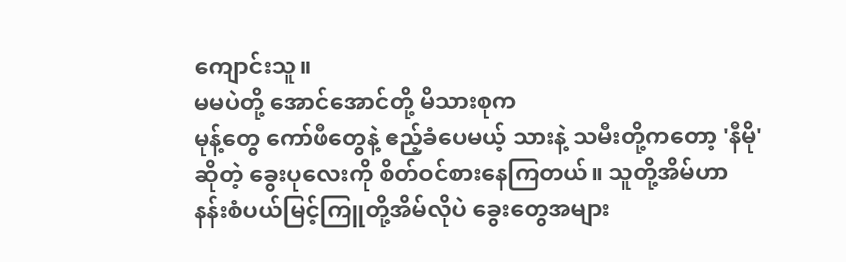ကျောင်းသူ။
မမပဲတို့ အောင်အောင်တို့ မိသားစုက
မုန့်တွေ ကော်ဖီတွေနဲ့ ဧည့်ခံပေမယ့် သားနဲ့ သမီးတို့ကတော့ 'နီမို'
ဆိုတဲ့ ခွေးပုလေးကို စိတ်ဝင်စားနေကြတယ်။ သူတို့အိမ်ဟာ
နန်းစံပယ်မြင့်ကြူတို့အိမ်လိုပဲ ခွေးတွေအများ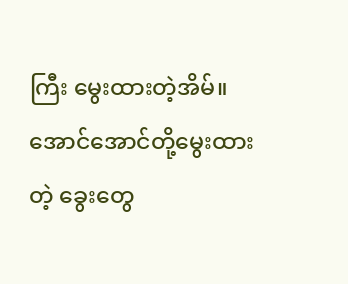ကြီး မွေးထားတဲ့အိမ်။
အောင်အောင်တို့မွေးထားတဲ့ ခွေးတွေ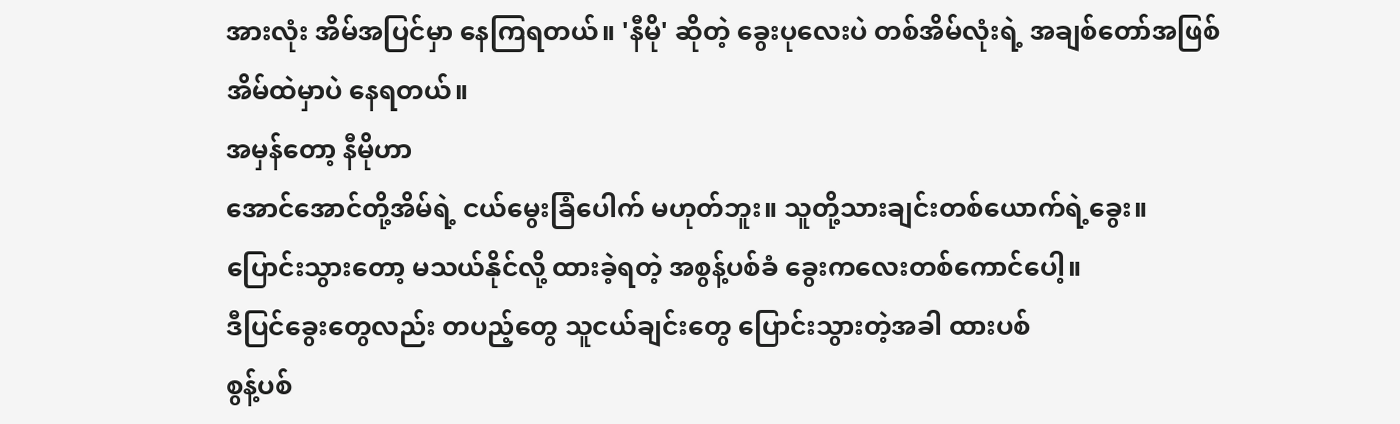အားလုံး အိမ်အပြင်မှာ နေကြရတယ်။ 'နီမို' ဆိုတဲ့ ခွေးပုလေးပဲ တစ်အိမ်လုံးရဲ့ အချစ်တော်အဖြစ်
အိမ်ထဲမှာပဲ နေရတယ်။
အမှန်တော့ နီမိုဟာ
အောင်အောင်တို့အိမ်ရဲ့ ငယ်မွေးခြံပေါက် မဟုတ်ဘူး။ သူတို့သားချင်းတစ်ယောက်ရဲ့ခွေး။
ပြောင်းသွားတော့ မသယ်နိုင်လို့ ထားခဲ့ရတဲ့ အစွန့်ပစ်ခံ ခွေးကလေးတစ်ကောင်ပေါ့။
ဒီပြင်ခွေးတွေလည်း တပည့်တွေ သူငယ်ချင်းတွေ ပြောင်းသွားတဲ့အခါ ထားပစ်
စွန့်ပစ်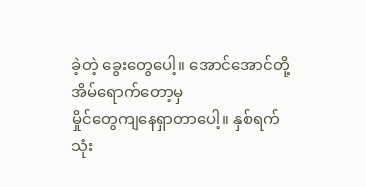ခဲ့တဲ့ ခွေးတွေပေါ့။ အောင်အောင်တို့ အိမ်ရောက်တော့မှ
မှိုင်တွေကျနေရှာတာပေါ့။ နှစ်ရက်သုံး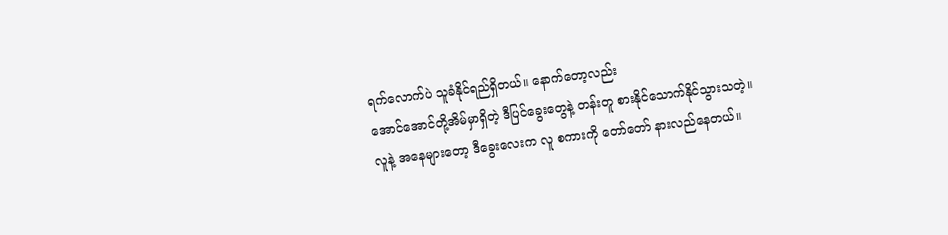ရက်လောက်ပဲ သူခံနိုင်ရည်ရှိတယ်။ နောက်တော့လည်း
အောင်အောင်တို့အိမ်မှာရှိတဲ့ ဒီပြင်ခွေးတွေနဲ့ တန်းတူ စားနိုင်သောက်နိုင်သွားသတဲ့။
လူနဲ့ အနေများတော့ ဒီခွေးလေးက လူ စကားကို တော်တော် နားလည်နေတယ်။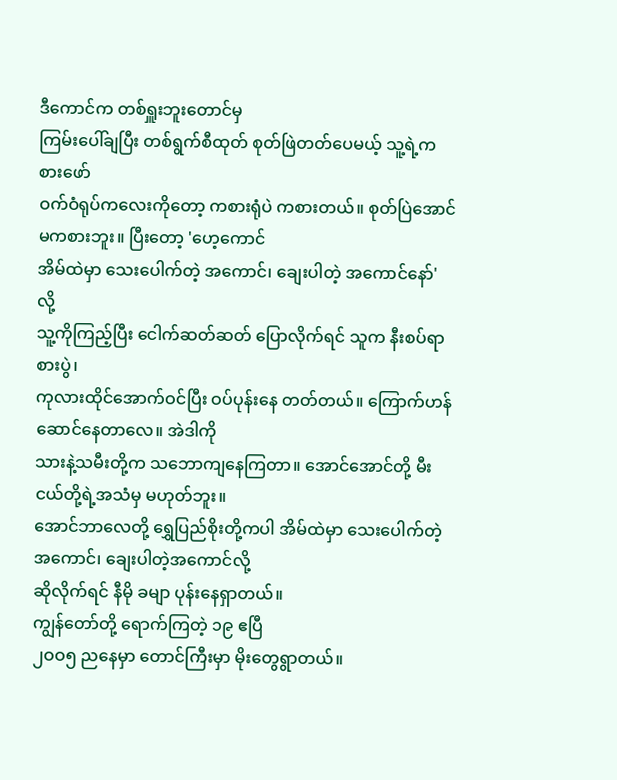ဒီကောင်က တစ်ရှူးဘူးတောင်မှ
ကြမ်းပေါ်ချပြီး တစ်ရွက်စီထုတ် စုတ်ဖြဲတတ်ပေမယ့် သူ့ရဲ့ကစားဖော်
ဝက်ဝံရုပ်ကလေးကိုတော့ ကစားရုံပဲ ကစားတယ်။ စုတ်ပြဲအောင် မကစားဘူး။ ပြီးတော့ 'ဟေ့ကောင်
အိမ်ထဲမှာ သေးပေါက်တဲ့ အကောင်၊ ချေးပါတဲ့ အကောင်နော်' လို့
သူ့ကိုကြည့်ပြီး ငေါက်ဆတ်ဆတ် ပြောလိုက်ရင် သူက နီးစပ်ရာစားပွဲ၊
ကုလားထိုင်အောက်ဝင်ပြီး ဝပ်ပုန်းနေ တတ်တယ်။ ကြောက်ဟန်ဆောင်နေတာလေ။ အဲဒါကို
သားနဲ့သမီးတို့က သဘောကျနေကြတာ။ အောင်အောင်တို့ မီးငယ်တို့ရဲ့အသံမှ မဟုတ်ဘူး။
အောင်ဘာလေတို့ ရွှေပြည်စိုးတို့ကပါ အိမ်ထဲမှာ သေးပေါက်တဲ့ အကောင်၊ ချေးပါတဲ့အကောင်လို့
ဆိုလိုက်ရင် နီမို ခမျာ ပုန်းနေရှာတယ်။
ကျွန်တော်တို့ ရောက်ကြတဲ့ ၁၉ ဧပြီ
၂ဝဝ၅ ညနေမှာ တောင်ကြီးမှာ မိုးတွေရွာတယ်။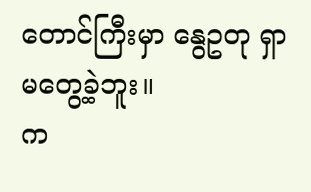တောင်ကြီးမှာ နွေဥတု ရှာမတွေ့ခဲ့ဘူး။
က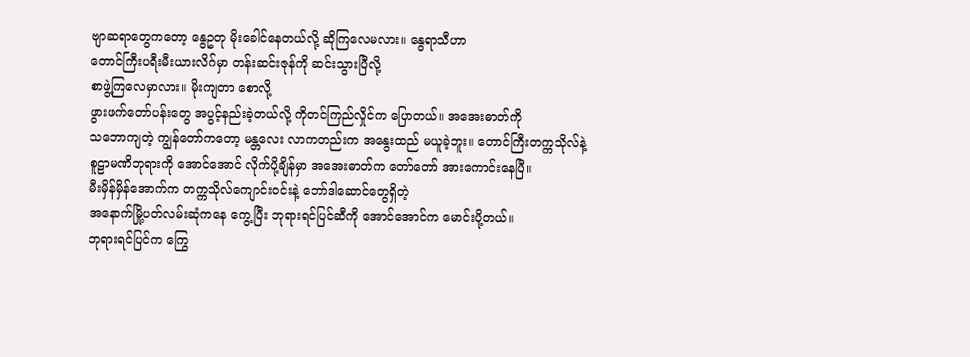ဗျာဆရာတွေကတော့ နွေဥတု မိုးခေါင်နေတယ်လို့ ဆိုကြလေမလား။ နွေရာသီဟာ
တောင်ကြီးပရီးမီးယားလိဂ်မှာ တန်းဆင်းဇုန်ကို ဆင်းသွားပြီလို့
စာဖွဲ့ကြလေမှာလား။ မိုးကျတာ စောလို့
ဖွားဖက်တော်ပန်းတွေ အပွင့်နည်းခဲ့တယ်လို့ ကိုတင်ကြည်လှိုင်က ပြောတယ်။ အအေးဓာတ်ကို
သဘောကျတဲ့ ကျွန်တော်ကတော့ မန္တလေး လာကတည်းက အနွေးထည် မယူခဲ့ဘူး။ တောင်ကြီးတက္ကသိုလ်နဲ့
စူဠာမဏိဘုရားကို အောင်အောင် လိုက်ပို့ချိန်မှာ အအေးဓာတ်က တော်တော် အားကောင်းနေပြီ။
မီးမှိန်မှိန်အောက်က တက္ကသိုလ်ကျောင်းဝင်းနဲ့ ဘော်ဒါဆောင်တွေရှိတဲ့
အနောက်မြို့ပတ်လမ်းဆုံကနေ ကွေ့ပြီး ဘုရားရင်ပြင်ဆီကို အောင်အောင်က မောင်းပို့တယ်။
ဘုရားရင်ပြင်က ကြွေ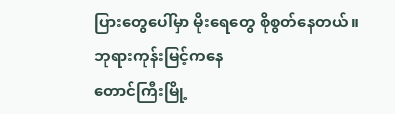ပြားတွေပေါ်မှာ မိုးရေတွေ စိုစွတ်နေတယ်။ ဘုရားကုန်းမြင့်ကနေ
တောင်ကြီးမြို့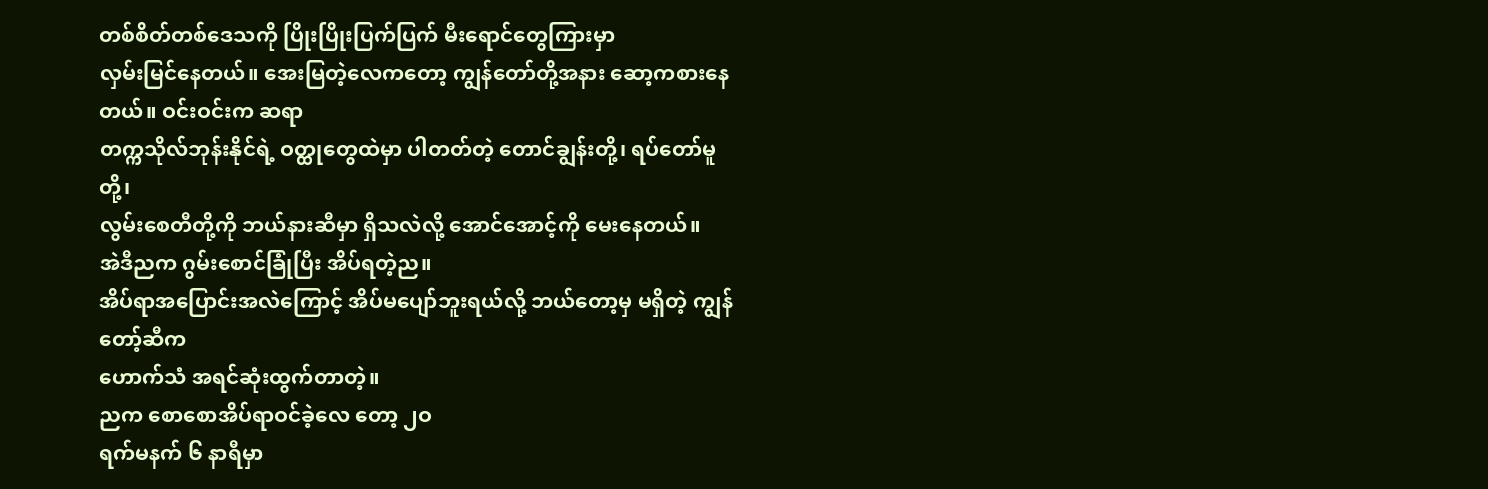တစ်စိတ်တစ်ဒေသကို ပြိုးပြိုးပြက်ပြက် မီးရောင်တွေကြားမှာ
လှမ်းမြင်နေတယ်။ အေးမြတဲ့လေကတော့ ကျွန်တော်တို့အနား ဆော့ကစားနေတယ်။ ဝင်းဝင်းက ဆရာ
တက္ကသိုလ်ဘုန်းနိုင်ရဲ့ ဝတ္ထုတွေထဲမှာ ပါတတ်တဲ့ တောင်ချွန်းတို့၊ ရပ်တော်မူတို့၊
လွမ်းစေတီတို့ကို ဘယ်နားဆီမှာ ရှိသလဲလို့ အောင်အောင့်ကို မေးနေတယ်။
အဲဒီညက ဂွမ်းစောင်ခြုံပြီး အိပ်ရတဲ့ည။
အိပ်ရာအပြောင်းအလဲကြောင့် အိပ်မပျော်ဘူးရယ်လို့ ဘယ်တော့မှ မရှိတဲ့ ကျွန်တော့်ဆီက
ဟောက်သံ အရင်ဆုံးထွက်တာတဲ့။
ညက စောစောအိပ်ရာဝင်ခဲ့လေ တော့ ၂ဝ
ရက်မနက် ၆ နာရီမှာ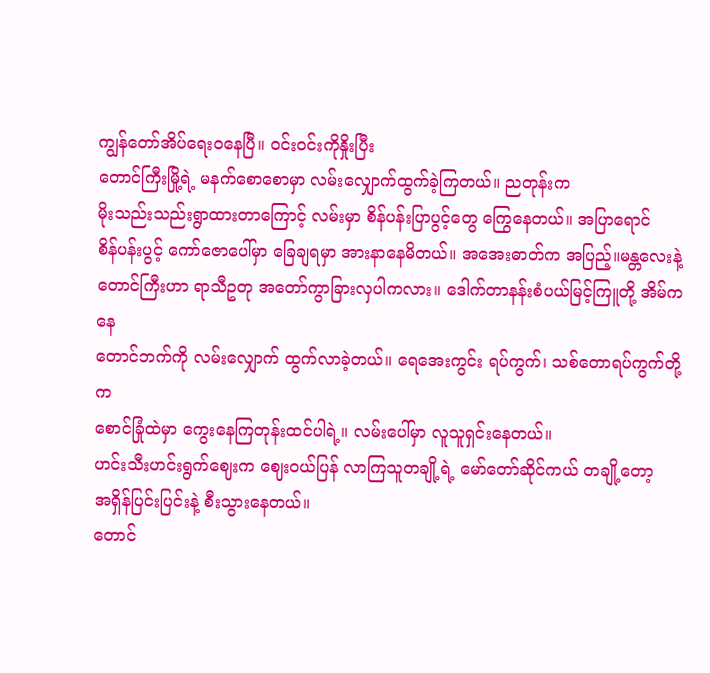ကျွန်တော်အိပ်ရေးဝနေပြီ။ ဝင်းဝင်းကိုနှိုးပြီး
တောင်ကြီးမြို့ရဲ့ မနက်စောစောမှာ လမ်းလျှောက်ထွက်ခဲ့ကြတယ်။ ညတုန်းက
မိုးသည်းသည်းရွာထားတာကြောင့် လမ်းမှာ စိန်ပန်းပြာပွင့်တွေ ကြွေနေတယ်။ အပြာရောင်
စိန်ပန်းပွင့် ကော်ဇောပေါ်မှာ ခြေချရမှာ အားနာနေမိတယ်။ အအေးဓာတ်က အပြည့်။မန္တလေးနဲ့
တောင်ကြီးဟာ ရာသီဥတု အတော်ကွာခြားလှပါကလား။ ဒေါက်တာနန်းစံပယ်မြင့်ကြူတို့ အိမ်ကနေ
တောင်ဘက်ကို လမ်းလျှောက် ထွက်လာခဲ့တယ်။ ရေအေးကွင်း ရပ်ကွက်၊ သစ်တောရပ်ကွက်တို့က
စောင်ခြုံထဲမှာ ကွေးနေကြတုန်းထင်ပါရဲ့။ လမ်းပေါ်မှာ လူသူရှင်းနေတယ်။
ဟင်းသီးဟင်းရွက်ဈေးက ဈေးဝယ်ပြန် လာကြသူတချို့ရဲ့ မော်တော်ဆိုင်ကယ် တချို့တော့
အရှိန်ပြင်းပြင်းနဲ့ စီးသွားနေတယ်။
တောင်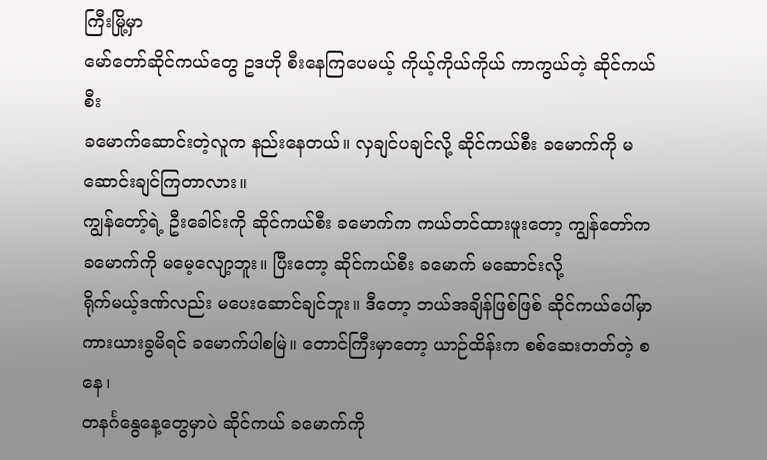ကြီးမြို့မှာ
မော်တော်ဆိုင်ကယ်တွေ ဥဒဟို စီးနေကြပေမယ့် ကိုယ့်ကိုယ်ကိုယ် ကာကွယ်တဲ့ ဆိုင်ကယ်စီး
ခမောက်ဆောင်းတဲ့လူက နည်းနေတယ်။ လှချင်ပချင်လို့ ဆိုင်ကယ်စီး ခမောက်ကို မဆောင်းချင်ကြတာလား။
ကျွန်တော့်ရဲ့ ဦးခေါင်းကို ဆိုင်ကယ်စီး ခမောက်က ကယ်တင်ထားဖူးတော့ ကျွန်တော်က
ခမောက်ကို မမေ့လျော့ဘူး။ ပြီးတော့ ဆိုင်ကယ်စီး ခမောက် မဆောင်းလို့
ရိုက်မယ့်ဒဏ်လည်း မပေးဆောင်ချင်ဘူး။ ဒီတော့ ဘယ်အချိန်ဖြစ်ဖြစ် ဆိုင်ကယ်ပေါ်မှာ
ကားယားခွမိရင် ခမောက်ပါစမြဲ။ တောင်ကြီးမှာတော့ ယာဉ်ထိန်းက စစ်ဆေးတတ်တဲ့ စနေ၊
တနင်္ဂနွေနေ့တွေမှာပဲ ဆိုင်ကယ် ခမောက်ကို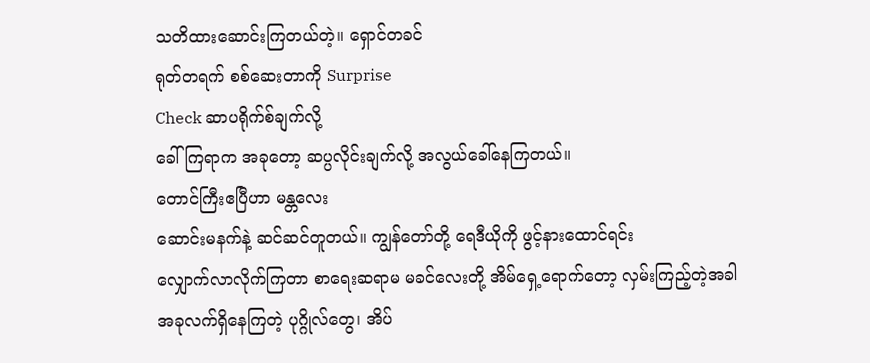သတိထားဆောင်းကြတယ်တဲ့။ ရှောင်တခင်
ရုတ်တရက် စစ်ဆေးတာကို Surprise
Check ဆာပရိုက်စ်ချက်လို့
ခေါ်ကြရာက အခုတော့ ဆပ္ပလိုင်းချက်လို့ အလွယ်ခေါ်နေကြတယ်။
တောင်ကြီးဧပြီဟာ မန္တလေး
ဆောင်းမနက်နဲ့ ဆင်ဆင်တူတယ်။ ကျွန်တော်တို့ ရေဒီယိုကို ဖွင့်နားထောင်ရင်း
လျှောက်လာလိုက်ကြတာ စာရေးဆရာမ မခင်လေးတို့ အိမ်ရှေ့ရောက်တော့ လှမ်းကြည့်တဲ့အခါ
အခုလက်ရှိနေကြတဲ့ ပုဂ္ဂိုလ်တွေ၊ အိပ်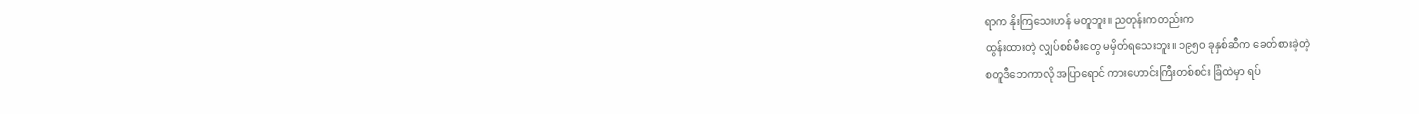ရာက နိုးကြသေးဟန် မတူဘူး။ ညတုန်းကတည်းက
ထွန်းထားတဲ့ လျှပ်စစ်မီးတွေ မမှိတ်ရသေးဘူး။ ၁၉၅ဝ ခုနှစ်ဆီက ခေတ်စားခဲ့တဲ့
စတူဒီဘေကာလို အပြာရောင် ကားဟောင်းကြီးတစ်စင်း ခြံထဲမှာ ရပ်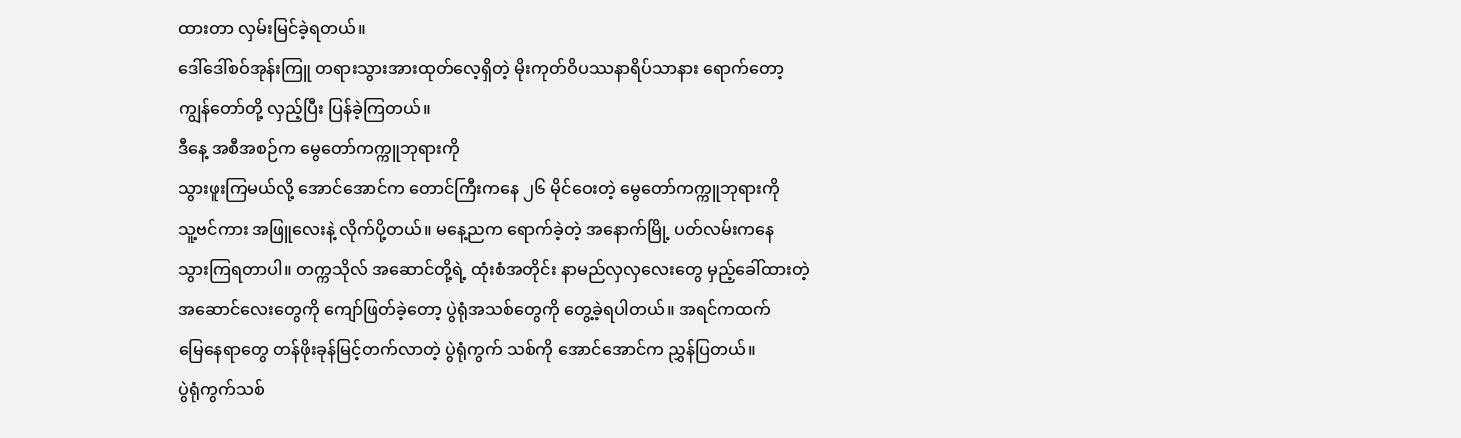ထားတာ လှမ်းမြင်ခဲ့ရတယ်။
ဒေါ်ဒေါ်စဝ်အုန်းကြူ တရားသွားအားထုတ်လေ့ရှိတဲ့ မိုးကုတ်ဝိပဿနာရိပ်သာနား ရောက်တော့
ကျွန်တော်တို့ လှည့်ပြီး ပြန်ခဲ့ကြတယ်။
ဒီနေ့ အစီအစဉ်က မွေတော်ကက္ကူဘုရားကို
သွားဖူးကြမယ်လို့ အောင်အောင်က တောင်ကြီးကနေ ၂၆ မိုင်ဝေးတဲ့ မွေတော်ကက္ကူဘုရားကို
သူ့ဗင်ကား အဖြူလေးနဲ့ လိုက်ပို့တယ်။ မနေ့ညက ရောက်ခဲ့တဲ့ အနောက်မြို့ ပတ်လမ်းကနေ
သွားကြရတာပါ။ တက္ကသိုလ် အဆောင်တို့ရဲ့ ထုံးစံအတိုင်း နာမည်လှလှလေးတွေ မှည့်ခေါ်ထားတဲ့
အဆောင်လေးတွေကို ကျော်ဖြတ်ခဲ့တော့ ပွဲရုံအသစ်တွေကို တွေ့ခဲ့ရပါတယ်။ အရင်ကထက်
မြေနေရာတွေ တန်ဖိုးခုန်မြင့်တက်လာတဲ့ ပွဲရုံကွက် သစ်ကို အောင်အောင်က ညွှန်ပြတယ်။
ပွဲရုံကွက်သစ်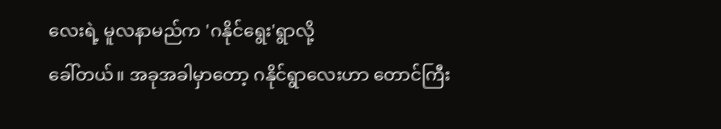လေးရဲ့ မူလနာမည်က 'ဂနိုင်ရွေး'ရွာလို့
ခေါ်တယ်။ အခုအခါမှာတော့ ဂနိုင်ရွာလေးဟာ တောင်ကြီး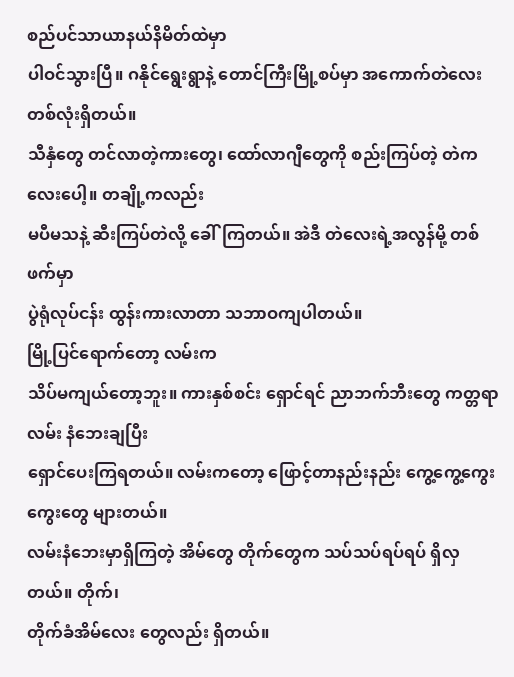စည်ပင်သာယာနယ်နိမိတ်ထဲမှာ
ပါဝင်သွားပြီ။ ဂနိုင်ရွေးရွာနဲ့ တောင်ကြီးမြို့စပ်မှာ အကောက်တဲလေးတစ်လုံးရှိတယ်။
သီနှံတွေ တင်လာတဲ့ကားတွေ၊ ထော်လာဂျီတွေကို စည်းကြပ်တဲ့ တဲကလေးပေါ့။ တချို့ကလည်း
မပီမသနဲ့ ဆီးကြပ်တဲလို့ ခေါ်ကြတယ်။ အဲဒီ တဲလေးရဲ့အလွန်မို့ တစ်ဖက်မှာ
ပွဲရုံလုပ်ငန်း ထွန်းကားလာတာ သဘာဝကျပါတယ်။
မြို့ပြင်ရောက်တော့ လမ်းက
သိပ်မကျယ်တော့ဘူး။ ကားနှစ်စင်း ရှောင်ရင် ညာဘက်ဘီးတွေ ကတ္တရာလမ်း နံဘေးချပြီး
ရှောင်ပေးကြရတယ်။ လမ်းကတော့ ဖြောင့်တာနည်းနည်း ကွေ့ကွေ့ကွေးကွေးတွေ များတယ်။
လမ်းနံဘေးမှာရှိကြတဲ့ အိမ်တွေ တိုက်တွေက သပ်သပ်ရပ်ရပ် ရှိလှတယ်။ တိုက်၊
တိုက်ခံအိမ်လေး တွေလည်း ရှိတယ်။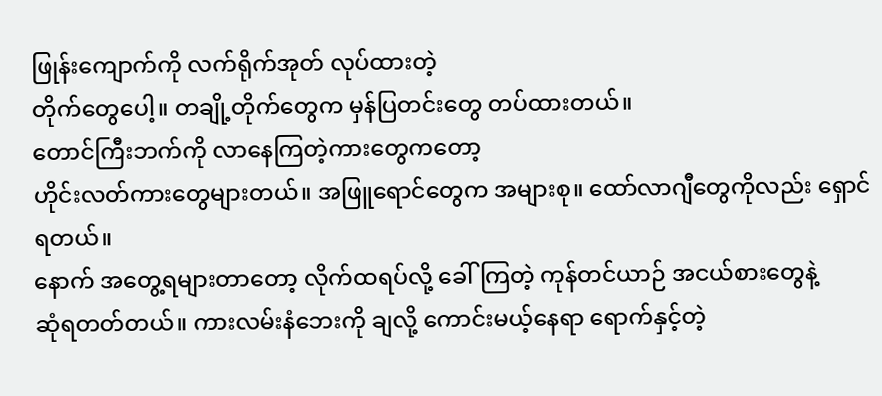ဖြုန်းကျောက်ကို လက်ရိုက်အုတ် လုပ်ထားတဲ့
တိုက်တွေပေါ့။ တချို့တိုက်တွေက မှန်ပြတင်းတွေ တပ်ထားတယ်။
တောင်ကြီးဘက်ကို လာနေကြတဲ့ကားတွေကတော့
ဟိုင်းလတ်ကားတွေများတယ်။ အဖြူရောင်တွေက အများစု။ ထော်လာဂျီတွေကိုလည်း ရှောင်ရတယ်။
နောက် အတွေ့ရများတာတော့ လိုက်ထရပ်လို့ ခေါ်ကြတဲ့ ကုန်တင်ယာဉ် အငယ်စားတွေနဲ့
ဆုံရတတ်တယ်။ ကားလမ်းနံဘေးကို ချလို့ ကောင်းမယ့်နေရာ ရောက်နှင့်တဲ့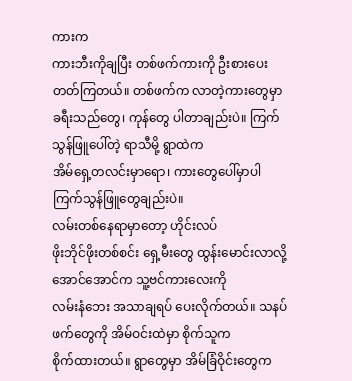ကားက
ကားဘီးကိုချပြီး တစ်ဖက်ကားကို ဦးစားပေးတတ်ကြတယ်။ တစ်ဖက်က လာတဲ့ကားတွေမှာ
ခရီးသည်တွေ၊ ကုန်တွေ ပါတာချည်းပဲ။ ကြက်သွန်ဖြူပေါ်တဲ့ ရာသီမို့ ရွာထဲက
အိမ်ရှေ့တလင်းမှာရော၊ ကားတွေပေါ်မှာပါ ကြက်သွန်ဖြူတွေချည်းပဲ။
လမ်းတစ်နေရာမှာတော့ ဟိုင်းလပ်
ဖိုးဘိုင်ဖိုးတစ်စင်း ရှေ့မီးတွေ ထွန်းမောင်းလာလို့ အောင်အောင်က သူ့ဗင်ကားလေးကို
လမ်းနံဘေး အသာချရပ် ပေးလိုက်တယ်။ သနပ်ဖက်တွေကို အိမ်ဝင်းထဲမှာ စိုက်သူက
စိုက်ထားတယ်။ ရွာတွေမှာ အိမ်ခြံဝိုင်းတွေက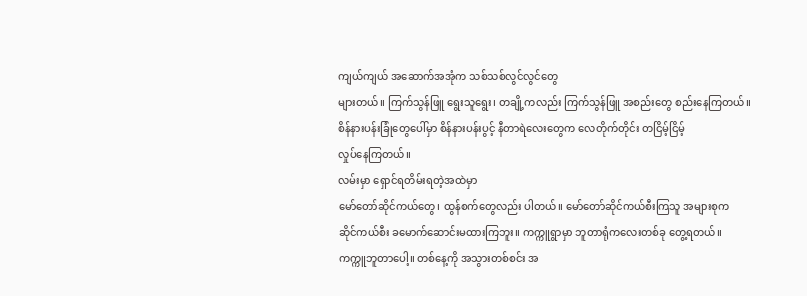ကျယ်ကျယ် အဆောက်အအုံက သစ်သစ်လွင်လွင်တွေ
များတယ်။ ကြက်သွန်ဖြူ ရွေးသူရွေး၊ တချို့ကလည်း ကြက်သွန်ဖြူ အစည်းတွေ စည်းနေကြတယ်။
စိန်နားပန်းခြုံတွေပေါ်မှာ စိန်နားပန်းပွင့် နီတာရဲလေးတွေက လေတိုက်တိုင်း တငြိမ့်ငြိမ့်
လှုပ်နေကြတယ်။
လမ်းမှာ ရှောင်ရတိမ်းရတဲ့အထဲမှာ
မော်တော်ဆိုင်ကယ်တွေ၊ ထွန်စက်တွေလည်း ပါတယ်။ မော်တော်ဆိုင်ကယ်စီးကြသူ အများစုက
ဆိုင်ကယ်စီး ခမောက်ဆောင်းမထားကြဘူး။ ကက္ကူရွာမှာ ဘူတာရုံကလေးတစ်ခု တွေ့ရတယ်။
ကက္ကူဘူတာပေါ့။ တစ်နေ့ကို အသွားတစ်စင်း အ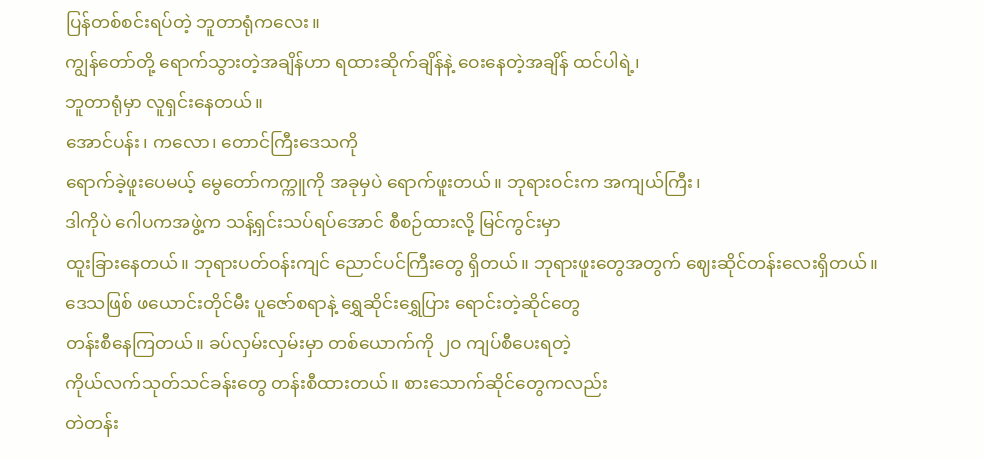ပြန်တစ်စင်းရပ်တဲ့ ဘူတာရုံကလေး။
ကျွန်တော်တို့ ရောက်သွားတဲ့အချိန်ဟာ ရထားဆိုက်ချိန်နဲ့ ဝေးနေတဲ့အချိန် ထင်ပါရဲ့၊
ဘူတာရုံမှာ လူရှင်းနေတယ်။
အောင်ပန်း၊ ကလော၊ တောင်ကြီးဒေသကို
ရောက်ခဲ့ဖူးပေမယ့် မွေတော်ကက္ကူကို အခုမှပဲ ရောက်ဖူးတယ်။ ဘုရားဝင်းက အကျယ်ကြီး၊
ဒါကိုပဲ ဂေါပကအဖွဲ့က သန့်ရှင်းသပ်ရပ်အောင် စီစဉ်ထားလို့ မြင်ကွင်းမှာ
ထူးခြားနေတယ်။ ဘုရားပတ်ဝန်းကျင် ညောင်ပင်ကြီးတွေ ရှိတယ်။ ဘုရားဖူးတွေအတွက် ဈေးဆိုင်တန်းလေးရှိတယ်။
ဒေသဖြစ် ဖယောင်းတိုင်မီး ပူဇော်စရာနဲ့ ရွှေဆိုင်းရွှေပြား ရောင်းတဲ့ဆိုင်တွေ
တန်းစီနေကြတယ်။ ခပ်လှမ်းလှမ်းမှာ တစ်ယောက်ကို ၂ဝ ကျပ်စီပေးရတဲ့
ကိုယ်လက်သုတ်သင်ခန်းတွေ တန်းစီထားတယ်။ စားသောက်ဆိုင်တွေကလည်း
တဲတန်း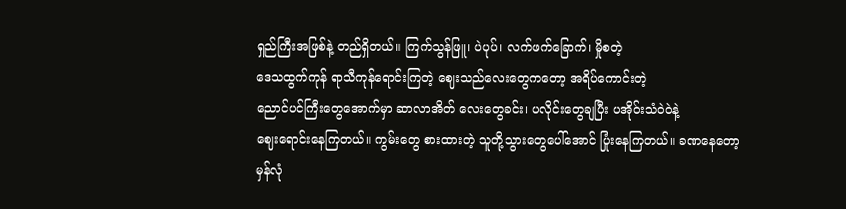ရှည်ကြီးအဖြစ်နဲ့ တည်ရှိတယ်။ ကြက်သွန်ဖြူ၊ ပဲပုပ်၊ လက်ဖက်ခြောက်၊ မှိုစတဲ့
ဒေသထွက်ကုန် ရာသီကုန်ရောင်းကြတဲ့ ဈေးသည်လေးတွေကတော့ အရိပ်ကောင်းတဲ့
ညောင်ပင်ကြီးတွေအောက်မှာ ဆာလာအိတ် လေးတွေခင်း၊ ပလိုင်းတွေချပြီး ပအိုဝ်းသံဝဲဝဲနဲ့
ဈေးရောင်းနေကြတယ်။ ကွမ်းတွေ စားထားတဲ့ သူတို့သွားတွေပေါ်အောင် ပြုံးနေကြတယ်။ ခဏနေတော့
မှန်လုံ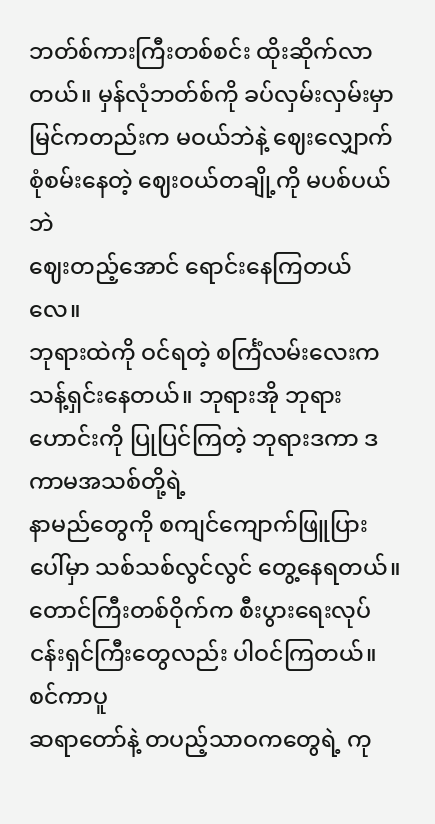ဘတ်စ်ကားကြီးတစ်စင်း ထိုးဆိုက်လာတယ်။ မှန်လုံဘတ်စ်ကို ခပ်လှမ်းလှမ်းမှာ
မြင်ကတည်းက မဝယ်ဘဲနဲ့ ဈေးလျှောက်စုံစမ်းနေတဲ့ ဈေးဝယ်တချို့ကို မပစ်ပယ်ဘဲ
ဈေးတည့်အောင် ရောင်းနေကြတယ်လေ။
ဘုရားထဲကို ဝင်ရတဲ့ စင်္ကြံလမ်းလေးက
သန့်ရှင်းနေတယ်။ ဘုရားအို ဘုရားဟောင်းကို ပြုပြင်ကြတဲ့ ဘုရားဒကာ ဒကာမအသစ်တို့ရဲ့
နာမည်တွေကို စကျင်ကျောက်ဖြူပြားပေါ်မှာ သစ်သစ်လွင်လွင် တွေ့နေရတယ်။
တောင်ကြီးတစ်ဝိုက်က စီးပွားရေးလုပ်ငန်းရှင်ကြီးတွေလည်း ပါဝင်ကြတယ်။ စင်ကာပူ
ဆရာတော်နဲ့ တပည့်သာဝကတွေရဲ့ ကု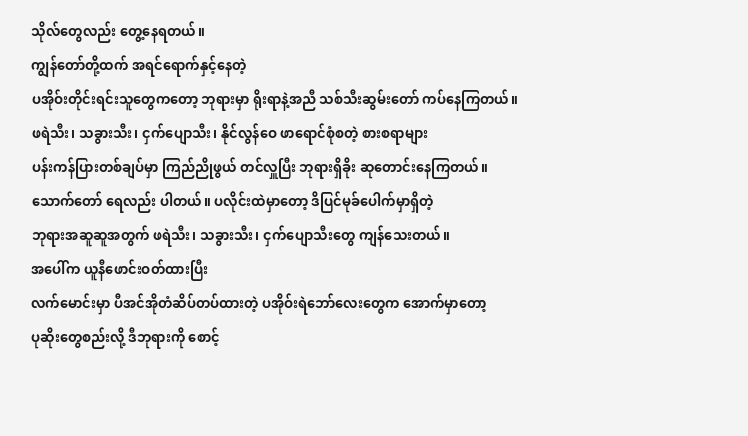သိုလ်တွေလည်း တွေ့နေရတယ်။
ကျွန်တော်တို့ထက် အရင်ရောက်နှင့်နေတဲ့
ပအိုဝ်းတိုင်းရင်းသူတွေကတော့ ဘုရားမှာ ရိုးရာနဲ့အညီ သစ်သီးဆွမ်းတော် ကပ်နေကြတယ်။
ဖရဲသီး၊ သခွားသီး၊ ငှက်ပျောသီး၊ နိုင်လွန်ဝေ ဖာရောင်စုံစတဲ့ စားစရာများ
ပန်းကန်ပြားတစ်ချပ်မှာ ကြည်ညိုဖွယ် တင်လှူပြီး ဘုရားရှိခိုး ဆုတောင်းနေကြတယ်။
သောက်တော် ရေလည်း ပါတယ်။ ပလိုင်းထဲမှာတော့ ဒိပြင်မုခ်ပေါက်မှာရှိတဲ့
ဘုရားအဆူဆူအတွက် ဖရဲသီး၊ သခွားသီး၊ ငှက်ပျောသီးတွေ ကျန်သေးတယ်။
အပေါ်က ယူနီဖောင်းဝတ်ထားပြီး
လက်မောင်းမှာ ပီအင်အိုတံဆိပ်တပ်ထားတဲ့ ပအိုဝ်းရဲဘော်လေးတွေက အောက်မှာတော့
ပုဆိုးတွေစည်းလို့ ဒီဘုရားကို စောင့်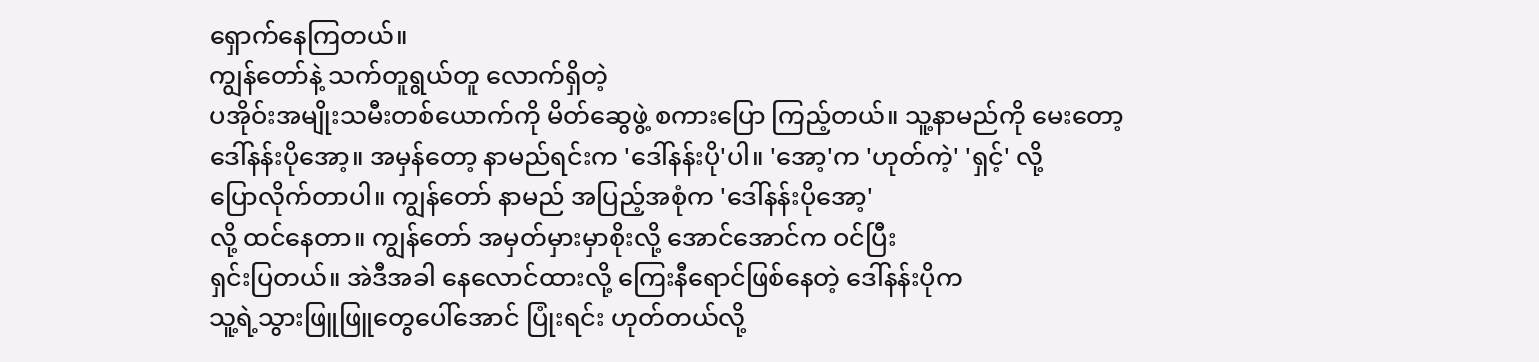ရှောက်နေကြတယ်။
ကျွန်တော်နဲ့ သက်တူရွယ်တူ လောက်ရှိတဲ့
ပအိုဝ်းအမျိုးသမီးတစ်ယောက်ကို မိတ်ဆွေဖွဲ့ စကားပြော ကြည့်တယ်။ သူ့နာမည်ကို မေးတော့
ဒေါ်နန်းပိုအော့။ အမှန်တော့ နာမည်ရင်းက 'ဒေါ်နန်းပို'ပါ။ 'အော့'က 'ဟုတ်ကဲ့' 'ရှင့်' လို့
ပြောလိုက်တာပါ။ ကျွန်တော် နာမည် အပြည့်အစုံက 'ဒေါ်နန်းပိုအော့'
လို့ ထင်နေတာ။ ကျွန်တော် အမှတ်မှားမှာစိုးလို့ အောင်အောင်က ဝင်ပြီး
ရှင်းပြတယ်။ အဲဒီအခါ နေလောင်ထားလို့ ကြေးနီရောင်ဖြစ်နေတဲ့ ဒေါ်နန်းပိုက
သူ့ရဲ့သွားဖြူဖြူတွေပေါ်အောင် ပြုံးရင်း ဟုတ်တယ်လို့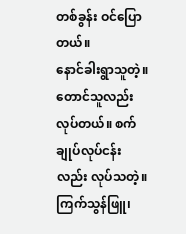တစ်ခွန်း ဝင်ပြောတယ်။
နောင်ခါးရွာသူတဲ့။ တောင်သူလည်း လုပ်တယ်။ စက်ချုပ်လုပ်ငန်းလည်း လုပ်သတဲ့။
ကြက်သွန်ဖြူ၊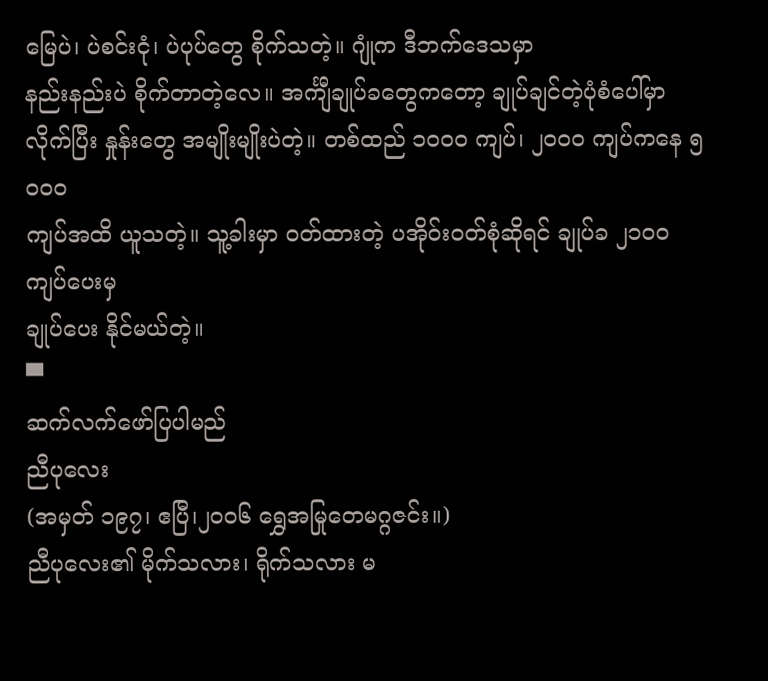မြေပဲ၊ ပဲစင်းငုံ၊ ပဲပုပ်တွေ စိုက်သတဲ့။ ဂျုံက ဒီဘက်ဒေသမှာ
နည်းနည်းပဲ စိုက်တာတဲ့လေ။ အင်္ကျီချုပ်ခတွေကတော့ ချုပ်ချင်တဲ့ပုံစံပေါ်မှာ
လိုက်ပြီး နှုန်းတွေ အမျိုးမျိုးပဲတဲ့။ တစ်ထည် ၁ဝဝဝ ကျပ်၊ ၂ဝဝဝ ကျပ်ကနေ ၅ဝဝဝ
ကျပ်အထိ ယူသတဲ့။ သူ့ခါးမှာ ဝတ်ထားတဲ့ ပအိုဝ်းဝတ်စုံဆိုရင် ချုပ်ခ ၂၁ဝဝ ကျပ်ပေးမှ
ချုပ်ပေး နိုင်မယ်တဲ့။
▀
ဆက်လက်ဖော်ပြပါမည်
ညီပုလေး
(အမှတ် ၁၉၇၊ ဧပြီ၊၂၀၀၆ ရွှေအမြုတေမဂ္ဂဇင်း။)
ညီပုလေး၏ မိုက်သလား၊ ရိုက်သလား မ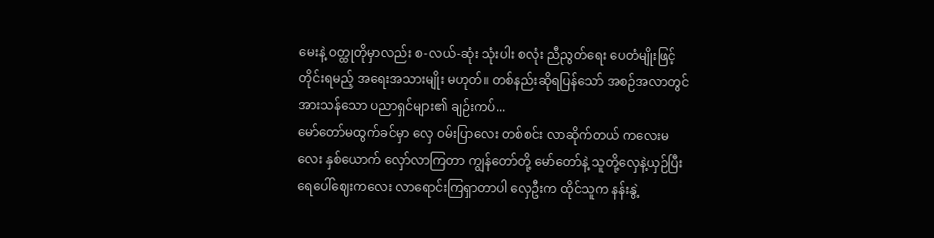မေးနဲ့ ဝတ္ထုတိုမှာလည်း စ-လယ်-ဆုံး သုံးပါး စလုံး ညီညွတ်ရေး ပေတံမျိုးဖြင့် တိုင်းရမည့် အရေးအသားမျိုး မဟုတ်။ တစ်နည်းဆိုရပြန်သော် အစဉ်အလာတွင် အားသန်သော ပညာရှင်များ၏ ချဉ်းကပ်...
မော်တော်မထွက်ခင်မှာ လှေ ဝမ်းပြာလေး တစ်စင်း လာဆိုက်တယ် ကလေးမလေး နှစ်ယောက် လှော်လာကြတာ ကျွန်တော်တို့ မော်တော်နဲ့ သူတို့လှေနဲ့ယှဉ်ပြီး ရေပေါ်ဈေးကလေး လာရောင်းကြရှာတာပါ လှေဦးက ထိုင်သူက နန်းနွဲ့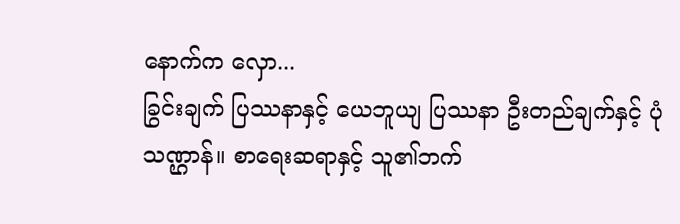နောက်က လှော...
ခြွင်းချက် ပြဿနာနှင့် ယေဘူယျ ပြဿနာ ဦးတည်ချက်နှင့် ပုံသဏ္ဌာန်။ စာရေးဆရာနှင့် သူ၏ဘက်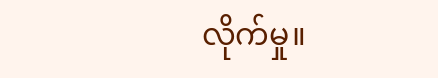လိုက်မှု။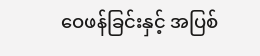ဝေဖန်ခြင်းနှင့် အပြစ်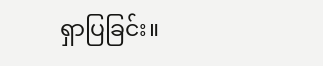ရှာပြခြင်း။